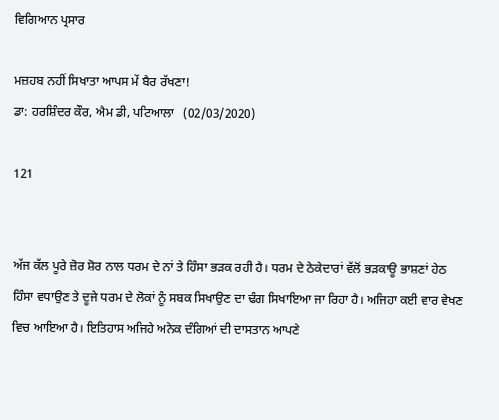ਵਿਗਿਆਨ ਪ੍ਰਸਾਰ

ਮਜ਼ਹਬ ਨਹੀਂ ਸਿਖਾਤਾ ਆਪਸ ਮੇਂ ਬੈਰ ਰੱਖਣਾ!
ਡਾ: ਹਰਸ਼ਿੰਦਰ ਕੌਰ, ਐਮ ਡੀ, ਪਟਿਆਲਾ   (02/03/2020)

121


ਅੱਜ ਕੱਲ ਪੂਰੇ ਜ਼ੋਰ ਸ਼ੋਰ ਨਾਲ ਧਰਮ ਦੇ ਨਾਂ ਤੇ ਹਿੰਸਾ ਭੜਕ ਰਹੀ ਹੈ। ਧਰਮ ਦੇ ਠੇਕੇਦਾਰਾਂ ਵੱਲੋਂ ਭੜਕਾਊ ਭਾਸ਼ਣਾਂ ਹੇਠ ਹਿੰਸਾ ਵਧਾਉਣ ਤੇ ਦੂਜੇ ਧਰਮ ਦੇ ਲੋਕਾਂ ਨੂੰ ਸਬਕ ਸਿਖਾਉਣ ਦਾ ਢੰਗ ਸਿਖਾਇਆ ਜਾ ਰਿਹਾ ਹੈ। ਅਜਿਹਾ ਕਈ ਵਾਰ ਵੇਖਣ ਵਿਚ ਆਇਆ ਹੈ। ਇਤਿਹਾਸ ਅਜਿਹੇ ਅਨੇਕ ਦੰਗਿਆਂ ਦੀ ਦਾਸਤਾਨ ਆਪਣੇ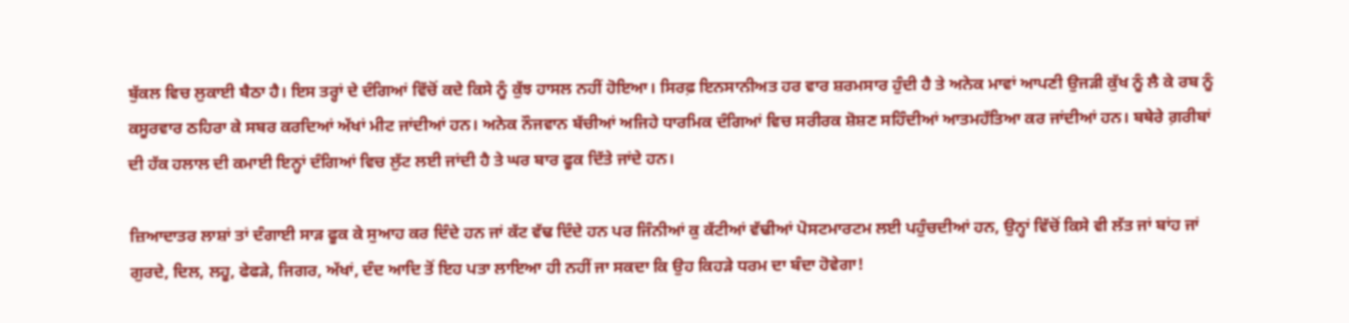ਬੁੱਕਲ ਵਿਚ ਲੁਕਾਈ ਬੈਠਾ ਹੈ। ਇਸ ਤਰ੍ਹਾਂ ਦੇ ਦੰਗਿਆਂ ਵਿੱਚੋਂ ਕਦੇ ਕਿਸੇ ਨੂੰ ਕੁੱਝ ਹਾਸਲ ਨਹੀਂ ਹੋਇਆ। ਸਿਰਫ਼ ਇਨਸਾਨੀਅਤ ਹਰ ਵਾਰ ਸ਼ਰਮਸਾਰ ਹੁੰਦੀ ਹੈ ਤੇ ਅਨੇਕ ਮਾਵਾਂ ਆਪਣੀ ਉਜੜੀ ਕੁੱਖ ਨੂੰ ਲੈ ਕੇ ਰਬ ਨੂੰ ਕਸੂਰਵਾਰ ਠਹਿਰਾ ਕੇ ਸਬਰ ਕਰਦਿਆਂ ਅੱਖਾਂ ਮੀਟ ਜਾਂਦੀਆਂ ਹਨ। ਅਨੇਕ ਨੌਜਵਾਨ ਬੱਚੀਆਂ ਅਜਿਹੇ ਧਾਰਮਿਕ ਦੰਗਿਆਂ ਵਿਚ ਸਰੀਰਕ ਸ਼ੋਸ਼ਣ ਸਹਿੰਦੀਆਂ ਆਤਮਹੱਤਿਆ ਕਰ ਜਾਂਦੀਆਂ ਹਨ। ਬਥੇਰੇ ਗ਼ਰੀਬਾਂ ਦੀ ਹੱਕ ਹਲਾਲ ਦੀ ਕਮਾਈ ਇਨ੍ਹਾਂ ਦੰਗਿਆਂ ਵਿਚ ਲੁੱਟ ਲਈ ਜਾਂਦੀ ਹੈ ਤੇ ਘਰ ਬਾਰ ਫੂਕ ਦਿੱਤੇ ਜਾਂਦੇ ਹਨ।

ਜ਼ਿਆਦਾਤਰ ਲਾਸ਼ਾਂ ਤਾਂ ਦੰਗਾਈ ਸਾੜ ਫੂਕ ਕੇ ਸੁਆਹ ਕਰ ਦਿੰਦੇ ਹਨ ਜਾਂ ਕੱਟ ਵੱਢ ਦਿੰਦੇ ਹਨ ਪਰ ਜਿੰਨੀਆਂ ਕੁ ਕੱਟੀਆਂ ਵੱਢੀਆਂ ਪੋਸਟਮਾਰਟਮ ਲਈ ਪਹੁੰਚਦੀਆਂ ਹਨ, ਉਨ੍ਹਾਂ ਵਿੱਚੋਂ ਕਿਸੇ ਵੀ ਲੱਤ ਜਾਂ ਬਾਂਹ ਜਾਂ ਗੁਰਦੇ, ਦਿਲ, ਲਹੂ, ਫੇਫੜੇ, ਜਿਗਰ, ਅੱਖਾਂ, ਦੰਦ ਆਦਿ ਤੋਂ ਇਹ ਪਤਾ ਲਾਇਆ ਹੀ ਨਹੀਂ ਜਾ ਸਕਦਾ ਕਿ ਉਹ ਕਿਹੜੇ ਧਰਮ ਦਾ ਬੰਦਾ ਹੋਵੇਗਾ!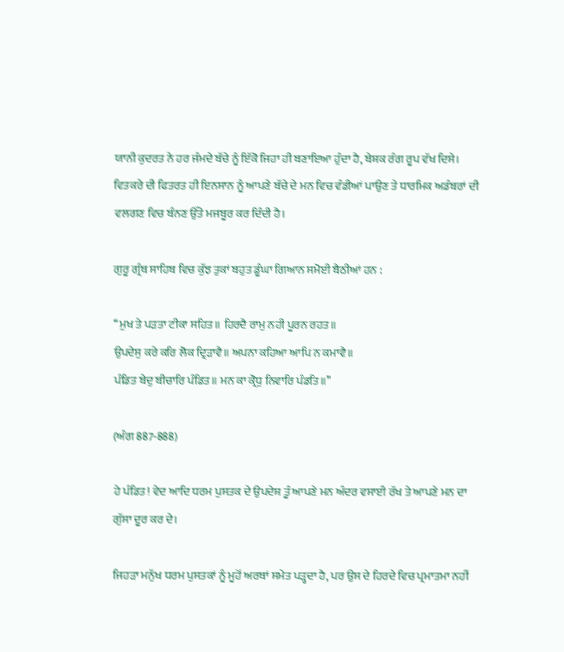ਯਾਨੀ ਕੁਦਰਤ ਨੇ ਹਰ ਜੰਮਦੇ ਬੱਚੇ ਨੂੰ ਇੱਕੋ ਜਿਹਾ ਹੀ ਬਣਾਇਆ ਹੁੰਦਾ ਹੈ, ਬੇਸ਼ਕ ਰੰਗ ਰੂਪ ਵੱਖ ਦਿਸੇ। ਵਿਤਕਰੇ ਦੀ ਫਿਤਰਤ ਹੀ ਇਨਸਾਨ ਨੂੰ ਆਪਣੇ ਬੱਚੇ ਦੇ ਮਨ ਵਿਚ ਵੰਡੀਆਂ ਪਾਉਣ ਤੇ ਧਾਰਮਿਕ ਅਡੰਬਰਾਂ ਦੀ ਵਲਗਣ ਵਿਚ ਬੰਨਣ ਉੱਤੇ ਮਜਬੂਰ ਕਰ ਦਿੰਦੀ ਹੈ।

ਗੁਰੂ ਗ੍ਰੰਥ ਸਾਹਿਬ ਵਿਚ ਕੁੱਝ ਤੁਕਾਂ ਬਹੁਤ ਡੂੰਘਾ ਗਿਆਨ ਸਮੋਈ ਬੈਠੀਆਂ ਹਨ :

‘‘ਮੁਖ ਤੇ ਪੜਤਾ ਟੀਕਾ ਸਹਿਤ॥ ਹਿਰਦੈ ਰਾਮੁ ਨਹੀ ਪੂਰਨ ਰਹਤ॥
ਉਪਦੇਸੁ ਕਰੇ ਕਰਿ ਲੋਕ ਦ੍ਰਿੜਾਵੈ॥ ਅਪਨਾ ਕਹਿਆ ਆਪਿ ਨ ਕਮਾਵੈ॥
ਪੰਡਿਤ ਬੇਦੁ ਬੀਚਾਰਿ ਪੰਡਿਤ॥ ਮਨ ਕਾ ਕ੍ਰੋਧੁ ਨਿਵਾਰਿ ਪੰਡਤਿ॥’’

(ਅੰਗ 887-888)

ਹੇ ਪੰਡਿਤ! ਵੇਦ ਆਦਿ ਧਰਮ ਪੁਸਤਕ ਦੇ ਉਪਦੇਸ਼ ਤੂੰ ਆਪਣੇ ਮਨ ਅੰਦਰ ਵਸਾਈ ਰੱਖ ਤੇ ਆਪਣੇ ਮਨ ਦਾ ਗੁੱਸਾ ਦੂਰ ਕਰ ਦੇ।

ਜਿਹੜਾ ਮਨੁੱਖ ਧਰਮ ਪੁਸਤਕਾਂ ਨੂੰ ਮੂਹੋਂ ਅਰਥਾਂ ਸਮੇਤ ਪੜ੍ਹਦਾ ਹੈ, ਪਰ ਉਸ ਦੇ ਹਿਰਦੇ ਵਿਚ ਪ੍ਰਮਾਤਮਾ ਨਹੀਂ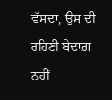ਵੱਸਦਾ, ਉਸ ਦੀ ਰਹਿਣੀ ਬੇਦਾਗ਼ ਨਹੀਂ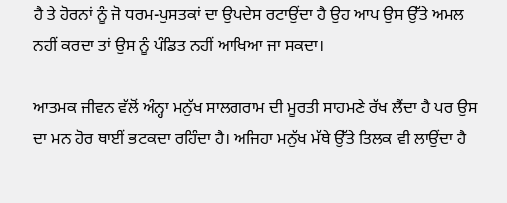ਹੈ ਤੇ ਹੋਰਨਾਂ ਨੂੰ ਜੋ ਧਰਮ-ਪੁਸਤਕਾਂ ਦਾ ਉਪਦੇਸ ਰਟਾਉਂਦਾ ਹੈ ਉਹ ਆਪ ਉਸ ਉੱਤੇ ਅਮਲ ਨਹੀਂ ਕਰਦਾ ਤਾਂ ਉਸ ਨੂੰ ਪੰਡਿਤ ਨਹੀਂ ਆਖਿਆ ਜਾ ਸਕਦਾ।

ਆਤਮਕ ਜੀਵਨ ਵੱਲੋਂ ਅੰਨ੍ਹਾ ਮਨੁੱਖ ਸਾਲਗਰਾਮ ਦੀ ਮੂਰਤੀ ਸਾਹਮਣੇ ਰੱਖ ਲੈਂਦਾ ਹੈ ਪਰ ਉਸ ਦਾ ਮਨ ਹੋਰ ਥਾਈਂ ਭਟਕਦਾ ਰਹਿੰਦਾ ਹੈ। ਅਜਿਹਾ ਮਨੁੱਖ ਮੱਥੇ ਉੱਤੇ ਤਿਲਕ ਵੀ ਲਾਉਂਦਾ ਹੈ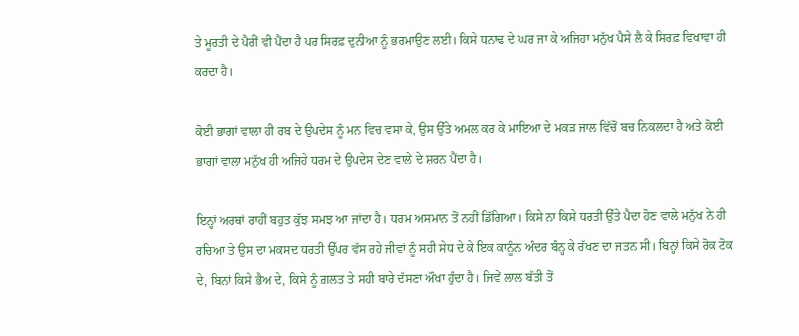ਤੇ ਮੂਰਤੀ ਦੇ ਪੈਰੀਂ ਵੀ ਪੈਂਦਾ ਹੈ ਪਰ ਸਿਰਫ਼ ਦੁਨੀਆ ਨੂੰ ਭਰਮਾਉਣ ਲਈ। ਕਿਸੇ ਧਨਾਢ ਦੇ ਘਰ ਜਾ ਕੇ ਅਜਿਹਾ ਮਨੁੱਖ ਪੈਸੇ ਲੈ ਕੇ ਸਿਰਫ਼ ਵਿਖਾਵਾ ਹੀ ਕਰਦਾ ਹੈ।

ਕੋਈ ਭਾਗਾਂ ਵਾਲਾ ਹੀ ਰਬ ਦੇ ਉਪਦੇਸ ਨੂੰ ਮਨ ਵਿਚ ਵਸਾ ਕੇ, ਉਸ ਉੱਤੇ ਅਮਲ ਕਰ ਕੇ ਮਾਇਆ ਦੇ ਮਕੜ ਜਾਲ ਵਿੱਚੋਂ ਬਚ ਨਿਕਲਦਾ ਹੈ ਅਤੇ ਕੋਈ ਭਾਗਾਂ ਵਾਲਾ ਮਨੁੱਖ ਹੀ ਅਜਿਹੇ ਧਰਮ ਦੇ ਉਪਦੇਸ ਦੇਣ ਵਾਲੇ ਦੇ ਸ਼ਰਨ ਪੈਂਦਾ ਹੈ।

ਇਨ੍ਹਾਂ ਅਰਥਾਂ ਰਾਹੀਂ ਬਹੁਤ ਕੁੱਝ ਸਮਝ ਆ ਜਾਂਦਾ ਹੈ। ਧਰਮ ਅਸਮਾਨ ਤੋਂ ਨਹੀਂ ਡਿੱਗਿਆ। ਕਿਸੇ ਨਾ ਕਿਸੇ ਧਰਤੀ ਉੱਤੇ ਪੈਦਾ ਹੋਣ ਵਾਲੇ ਮਨੁੱਖ ਨੇ ਹੀ ਰਚਿਆ ਤੇ ਉਸ ਦਾ ਮਕਸਦ ਧਰਤੀ ਉੱਪਰ ਵੱਸ ਰਹੇ ਜੀਵਾਂ ਨੂੰ ਸਹੀ ਸੇਧ ਦੇ ਕੇ ਇਕ ਕਾਨੂੰਨ ਅੰਦਰ ਬੰਨ੍ਹ ਕੇ ਰੱਖਣ ਦਾ ਜਤਨ ਸੀ। ਬਿਨ੍ਹਾਂ ਕਿਸੇ ਰੋਕ ਟੋਕ ਦੇ, ਬਿਨਾਂ ਕਿਸੇ ਭੈਅ ਦੇ, ਕਿਸੇ ਨੂੰ ਗ਼ਲਤ ਤੇ ਸਹੀ ਬਾਰੇ ਦੱਸਣਾ ਔਖਾ ਹੁੰਦਾ ਹੈ। ਜਿਵੇਂ ਲਾਲ ਬੱਤੀ ਤੋਂ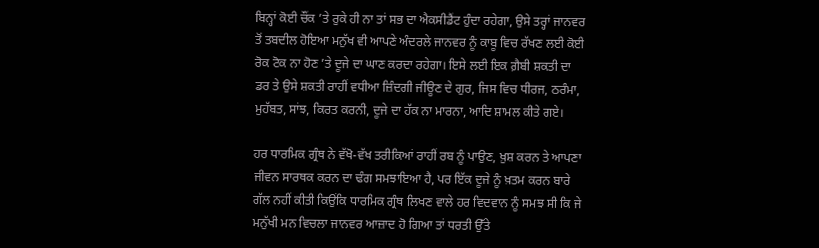ਬਿਨ੍ਹਾਂ ਕੋਈ ਚੌਂਕ ’ਤੇ ਰੁਕੇ ਹੀ ਨਾ ਤਾਂ ਸਭ ਦਾ ਐਕਸੀਡੈਂਟ ਹੁੰਦਾ ਰਹੇਗਾ, ਉਸੇ ਤਰ੍ਹਾਂ ਜਾਨਵਰ ਤੋਂ ਤਬਦੀਲ ਹੋਇਆ ਮਨੁੱਖ ਵੀ ਆਪਣੇ ਅੰਦਰਲੇ ਜਾਨਵਰ ਨੂੰ ਕਾਬੂ ਵਿਚ ਰੱਖਣ ਲਈ ਕੋਈ ਰੋਕ ਟੋਕ ਨਾ ਹੋਣ ’ਤੇ ਦੂਜੇ ਦਾ ਘਾਣ ਕਰਦਾ ਰਹੇਗਾ। ਇਸੇ ਲਈ ਇਕ ਗ਼ੈਬੀ ਸ਼ਕਤੀ ਦਾ ਡਰ ਤੇ ਉਸੇ ਸ਼ਕਤੀ ਰਾਹੀਂ ਵਧੀਆ ਜ਼ਿੰਦਗੀ ਜੀਊਣ ਦੇ ਗੁਰ, ਜਿਸ ਵਿਚ ਧੀਰਜ, ਠਰੰਮਾ, ਮੁਹੱਬਤ, ਸਾਂਝ, ਕਿਰਤ ਕਰਨੀ, ਦੂਜੇ ਦਾ ਹੱਕ ਨਾ ਮਾਰਨਾ, ਆਦਿ ਸ਼ਾਮਲ ਕੀਤੇ ਗਏ।

ਹਰ ਧਾਰਮਿਕ ਗ੍ਰੰਥ ਨੇ ਵੱਖੋ-ਵੱਖ ਤਰੀਕਿਆਂ ਰਾਹੀਂ ਰਬ ਨੂੰ ਪਾਉਣ, ਖ਼ੁਸ਼ ਕਰਨ ਤੇ ਆਪਣਾ ਜੀਵਨ ਸਾਰਥਕ ਕਰਨ ਦਾ ਢੰਗ ਸਮਝਾਇਆ ਹੈ, ਪਰ ਇੱਕ ਦੂਜੇ ਨੂੰ ਖ਼ਤਮ ਕਰਨ ਬਾਰੇ ਗੱਲ ਨਹੀਂ ਕੀਤੀ ਕਿਉਂਕਿ ਧਾਰਮਿਕ ਗ੍ਰੰਥ ਲਿਖਣ ਵਾਲੇ ਹਰ ਵਿਦਵਾਨ ਨੂੰ ਸਮਝ ਸੀ ਕਿ ਜੇ ਮਨੁੱਖੀ ਮਨ ਵਿਚਲਾ ਜਾਨਵਰ ਆਜ਼ਾਦ ਹੋ ਗਿਆ ਤਾਂ ਧਰਤੀ ਉੱਤੇ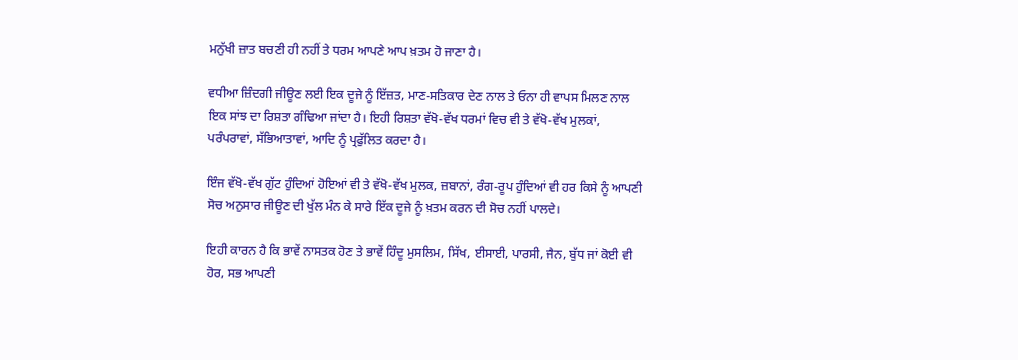ਮਨੁੱਖੀ ਜ਼ਾਤ ਬਚਣੀ ਹੀ ਨਹੀਂ ਤੇ ਧਰਮ ਆਪਣੇ ਆਪ ਖ਼ਤਮ ਹੋ ਜਾਣਾ ਹੈ।

ਵਧੀਆ ਜ਼ਿੰਦਗੀ ਜੀਊਣ ਲਈ ਇਕ ਦੂਜੇ ਨੂੰ ਇੱਜ਼ਤ, ਮਾਣ-ਸਤਿਕਾਰ ਦੇਣ ਨਾਲ ਤੇ ਓਨਾ ਹੀ ਵਾਪਸ ਮਿਲਣ ਨਾਲ ਇਕ ਸਾਂਝ ਦਾ ਰਿਸ਼ਤਾ ਗੰਢਿਆ ਜਾਂਦਾ ਹੈ। ਇਹੀ ਰਿਸ਼ਤਾ ਵੱਖੋ-ਵੱਖ ਧਰਮਾਂ ਵਿਚ ਵੀ ਤੇ ਵੱਖੋ-ਵੱਖ ਮੁਲਕਾਂ, ਪਰੰਪਰਾਵਾਂ, ਸੱਭਿਆਤਾਵਾਂ, ਆਦਿ ਨੂੰ ਪ੍ਰਫੁੱਲਿਤ ਕਰਦਾ ਹੈ।

ਇੰਜ ਵੱਖੋ-ਵੱਖ ਗੁੱਟ ਹੁੰਦਿਆਂ ਹੋਇਆਂ ਵੀ ਤੇ ਵੱਖੋ-ਵੱਖ ਮੁਲਕ, ਜ਼ਬਾਨਾਂ, ਰੰਗ-ਰੂਪ ਹੁੰਦਿਆਂ ਵੀ ਹਰ ਕਿਸੇ ਨੂੰ ਆਪਣੀ ਸੋਚ ਅਨੁਸਾਰ ਜੀਊਣ ਦੀ ਖੁੱਲ ਮੰਨ ਕੇ ਸਾਰੇ ਇੱਕ ਦੂਜੇ ਨੂੰ ਖ਼ਤਮ ਕਰਨ ਦੀ ਸੋਚ ਨਹੀਂ ਪਾਲਦੇ।

ਇਹੀ ਕਾਰਨ ਹੈ ਕਿ ਭਾਵੇਂ ਨਾਸਤਕ ਹੋਣ ਤੇ ਭਾਵੇਂ ਹਿੰਦੂ ਮੁਸਲਿਮ, ਸਿੱਖ, ਈਸਾਈ, ਪਾਰਸੀ, ਜੈਨ, ਬੁੱਧ ਜਾਂ ਕੋਈ ਵੀ ਹੋਰ, ਸਭ ਆਪਣੀ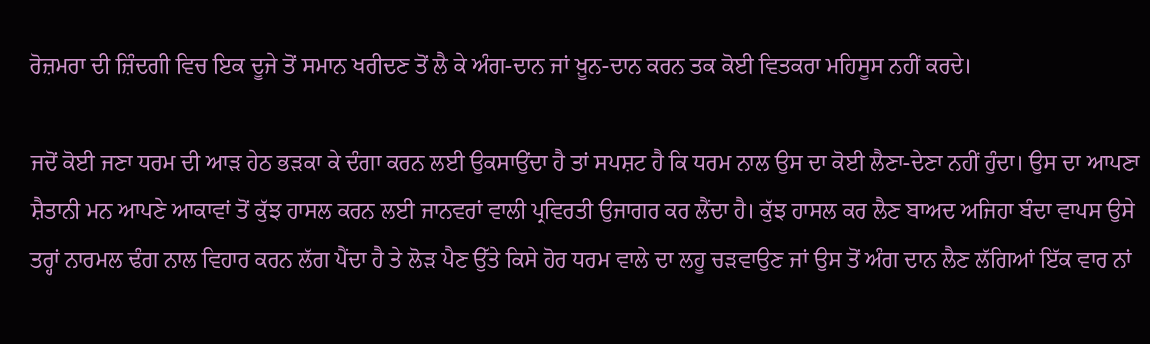ਰੋਜ਼ਮਰਾ ਦੀ ਜ਼ਿੰਦਗੀ ਵਿਚ ਇਕ ਦੂਜੇ ਤੋਂ ਸਮਾਨ ਖਰੀਦਣ ਤੋਂ ਲੈ ਕੇ ਅੰਗ-ਦਾਨ ਜਾਂ ਖ਼ੂਨ-ਦਾਨ ਕਰਨ ਤਕ ਕੋਈ ਵਿਤਕਰਾ ਮਹਿਸੂਸ ਨਹੀਂ ਕਰਦੇ।

ਜਦੋਂ ਕੋਈ ਜਣਾ ਧਰਮ ਦੀ ਆੜ ਹੇਠ ਭੜਕਾ ਕੇ ਦੰਗਾ ਕਰਨ ਲਈ ਉਕਸਾਉਂਦਾ ਹੈ ਤਾਂ ਸਪਸ਼ਟ ਹੈ ਕਿ ਧਰਮ ਨਾਲ ਉਸ ਦਾ ਕੋਈ ਲੈਣਾ-ਦੇਣਾ ਨਹੀਂ ਹੁੰਦਾ। ਉਸ ਦਾ ਆਪਣਾ ਸ਼ੈਤਾਨੀ ਮਨ ਆਪਣੇ ਆਕਾਵਾਂ ਤੋਂ ਕੁੱਝ ਹਾਸਲ ਕਰਨ ਲਈ ਜਾਨਵਰਾਂ ਵਾਲੀ ਪ੍ਰਵਿਰਤੀ ਉਜਾਗਰ ਕਰ ਲੈਂਦਾ ਹੈ। ਕੁੱਝ ਹਾਸਲ ਕਰ ਲੈਣ ਬਾਅਦ ਅਜਿਹਾ ਬੰਦਾ ਵਾਪਸ ਉਸੇ ਤਰ੍ਹਾਂ ਨਾਰਮਲ ਢੰਗ ਨਾਲ ਵਿਹਾਰ ਕਰਨ ਲੱਗ ਪੈਂਦਾ ਹੈ ਤੇ ਲੋੜ ਪੈਣ ਉੱਤੇ ਕਿਸੇ ਹੋਰ ਧਰਮ ਵਾਲੇ ਦਾ ਲਹੂ ਚੜਵਾਉਣ ਜਾਂ ਉਸ ਤੋਂ ਅੰਗ ਦਾਨ ਲੈਣ ਲੱਗਿਆਂ ਇੱਕ ਵਾਰ ਨਾਂ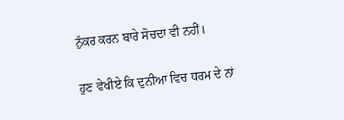ਨੁੱਕਰ ਕਰਨ ਬਾਰੇ ਸੋਚਦਾ ਵੀ ਨਹੀਂ।

ਹੁਣ ਵੇਖੀਏ ਕਿ ਦੁਨੀਆ ਵਿਚ ਧਰਮ ਦੇ ਨਾਂ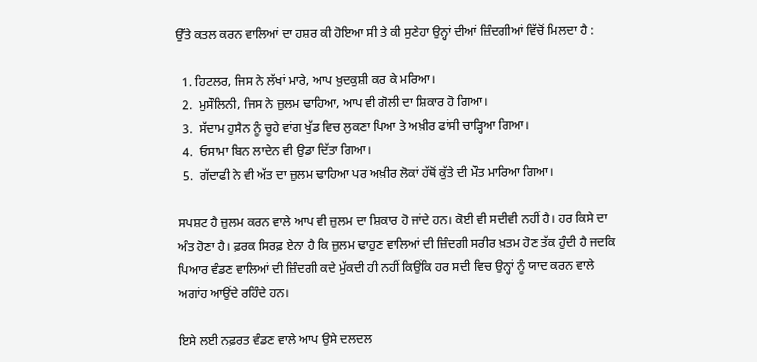ਉੱਤੇ ਕਤਲ ਕਰਨ ਵਾਲਿਆਂ ਦਾ ਹਸ਼ਰ ਕੀ ਹੋਇਆ ਸੀ ਤੇ ਕੀ ਸੁਣੇਹਾ ਉਨ੍ਹਾਂ ਦੀਆਂ ਜ਼ਿੰਦਗੀਆਂ ਵਿੱਚੋਂ ਮਿਲਦਾ ਹੈ :

  1. ਹਿਟਲਰ, ਜਿਸ ਨੇ ਲੱਖਾਂ ਮਾਰੇ, ਆਪ ਖ਼ੁਦਕੁਸ਼ੀ ਕਰ ਕੇ ਮਰਿਆ।
  2.  ਮੁਸੌਲਿਨੀ, ਜਿਸ ਨੇ ਜ਼ੁਲਮ ਢਾਹਿਆ, ਆਪ ਵੀ ਗੋਲੀ ਦਾ ਸ਼ਿਕਾਰ ਹੋ ਗਿਆ।
  3.  ਸੱਦਾਮ ਹੁਸੈਨ ਨੂੰ ਚੂਹੇ ਵਾਂਗ ਖੁੱਡ ਵਿਚ ਲੁਕਣਾ ਪਿਆ ਤੇ ਅਖ਼ੀਰ ਫਾਂਸੀ ਚਾੜ੍ਹਿਆ ਗਿਆ।
  4.  ਓਸਾਮਾ ਬਿਨ ਲਾਦੇਨ ਵੀ ਉਡਾ ਦਿੱਤਾ ਗਿਆ।
  5.  ਗੱਦਾਫੀ ਨੇ ਵੀ ਅੱਤ ਦਾ ਜ਼ੁਲਮ ਢਾਹਿਆ ਪਰ ਅਖ਼ੀਰ ਲੋਕਾਂ ਹੱਥੋਂ ਕੁੱਤੇ ਦੀ ਮੌਤ ਮਾਰਿਆ ਗਿਆ।

ਸਪਸ਼ਟ ਹੈ ਜ਼ੁਲਮ ਕਰਨ ਵਾਲੇ ਆਪ ਵੀ ਜ਼ੁਲਮ ਦਾ ਸ਼ਿਕਾਰ ਹੋ ਜਾਂਦੇ ਹਨ। ਕੋਈ ਵੀ ਸਦੀਵੀ ਨਹੀਂ ਹੈ। ਹਰ ਕਿਸੇ ਦਾ ਅੰਤ ਹੋਣਾ ਹੈ। ਫ਼ਰਕ ਸਿਰਫ਼ ਏਨਾ ਹੈ ਕਿ ਜ਼ੁਲਮ ਢਾਹੁਣ ਵਾਲਿਆਂ ਦੀ ਜ਼ਿੰਦਗੀ ਸਰੀਰ ਖ਼ਤਮ ਹੋਣ ਤੱਕ ਹੁੰਦੀ ਹੈ ਜਦਕਿ ਪਿਆਰ ਵੰਡਣ ਵਾਲਿਆਂ ਦੀ ਜ਼ਿੰਦਗੀ ਕਦੇ ਮੁੱਕਦੀ ਹੀ ਨਹੀਂ ਕਿਉਂਕਿ ਹਰ ਸਦੀ ਵਿਚ ਉਨ੍ਹਾਂ ਨੂੰ ਯਾਦ ਕਰਨ ਵਾਲੇ ਅਗਾਂਹ ਆਉਂਦੇ ਰਹਿੰਦੇ ਹਨ।

ਇਸੇ ਲਈ ਨਫ਼ਰਤ ਵੰਡਣ ਵਾਲੇ ਆਪ ਉਸੇ ਦਲਦਲ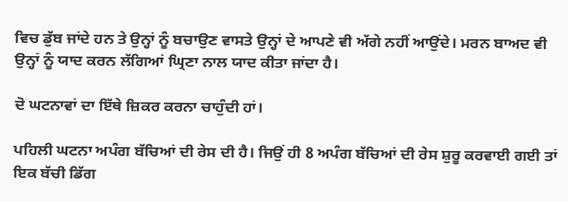ਵਿਚ ਡੁੱਬ ਜਾਂਦੇ ਹਨ ਤੇ ਉਨ੍ਹਾਂ ਨੂੰ ਬਚਾਉਣ ਵਾਸਤੇ ਉਨ੍ਹਾਂ ਦੇ ਆਪਣੇ ਵੀ ਅੱਗੇ ਨਹੀਂ ਆਉਂਦੇ। ਮਰਨ ਬਾਅਦ ਵੀ ਉਨ੍ਹਾਂ ਨੂੰ ਯਾਦ ਕਰਨ ਲੱਗਿਆਂ ਘ੍ਰਿਣਾ ਨਾਲ ਯਾਦ ਕੀਤਾ ਜਾਂਦਾ ਹੈ।

ਦੋ ਘਟਨਾਵਾਂ ਦਾ ਇੱਥੇ ਜ਼ਿਕਰ ਕਰਨਾ ਚਾਹੁੰਦੀ ਹਾਂ।

ਪਹਿਲੀ ਘਟਨਾ ਅਪੰਗ ਬੱਚਿਆਂ ਦੀ ਰੇਸ ਦੀ ਹੈ। ਜਿਉਂ ਹੀ 8 ਅਪੰਗ ਬੱਚਿਆਂ ਦੀ ਰੇਸ ਸ਼ੁਰੂ ਕਰਵਾਈ ਗਈ ਤਾਂ ਇਕ ਬੱਚੀ ਡਿੱਗ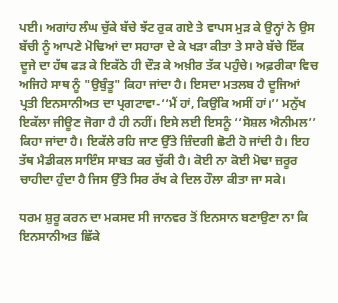ਪਈ। ਅਗਾਂਹ ਲੰਘ ਚੁੱਕੇ ਬੱਚੇ ਝੱਟ ਰੁਕ ਗਏ ਤੇ ਵਾਪਸ ਮੁੜ ਕੇ ਉਨ੍ਹਾਂ ਨੇ ਉਸ ਬੱਚੀ ਨੂੰ ਆਪਣੇ ਮੋਢਿਆਂ ਦਾ ਸਹਾਰਾ ਦੇ ਕੇ ਖੜਾ ਕੀਤਾ ਤੇ ਸਾਰੇ ਬੱਚੇ ਇੱਕ ਦੂਜੇ ਦਾ ਹੱਥ ਫੜ ਕੇ ਇਕੱਠੇ ਹੀ ਦੌੜ ਕੇ ਅਖ਼ੀਰ ਤੱਕ ਪਹੁੰਚੇ। ਅਫ਼ਰੀਕਾ ਵਿਚ ਅਜਿਹੇ ਸਾਥ ਨੂੰ "ਉਬੁੰਤੂ" ਕਿਹਾ ਜਾਂਦਾ ਹੈ। ਇਸਦਾ ਮਤਲਬ ਹੈ ਦੂਜਿਆਂ ਪ੍ਰਤੀ ਇਨਸਾਨੀਅਤ ਦਾ ਪ੍ਰਗਟਾਵਾ-‘‘ਮੈਂ ਹਾਂ, ਕਿਉਂਕਿ ਅਸੀਂ ਹਾਂ।’’ ਮਨੁੱਖ ਇਕੱਲਾ ਜੀਊਣ ਜੋਗਾ ਹੈ ਹੀ ਨਹੀਂ। ਇਸੇ ਲਈ ਇਸਨੂੰ ‘‘ਸੋਸ਼ਲ ਐਨੀਮਲ’’ ਕਿਹਾ ਜਾਂਦਾ ਹੈ। ਇਕੱਲੇ ਰਹਿ ਜਾਣ ਉੱਤੇ ਜ਼ਿੰਦਗੀ ਛੋਟੀ ਹੋ ਜਾਂਦੀ ਹੈ। ਇਹ ਤੱਥ ਮੈਡੀਕਲ ਸਾਇੰਸ ਸਾਬਤ ਕਰ ਚੁੱਕੀ ਹੈ। ਕੋਈ ਨਾ ਕੋਈ ਮੋਢਾ ਜ਼ਰੂਰ ਚਾਹੀਦਾ ਹੁੰਦਾ ਹੈ ਜਿਸ ਉੱਤੇ ਸਿਰ ਰੱਖ ਕੇ ਦਿਲ ਹੌਲਾ ਕੀਤਾ ਜਾ ਸਕੇ।

ਧਰਮ ਸ਼ੁਰੂ ਕਰਨ ਦਾ ਮਕਸਦ ਸੀ ਜਾਨਵਰ ਤੋਂ ਇਨਸਾਨ ਬਣਾਉਣਾ ਨਾ ਕਿ ਇਨਸਾਨੀਅਤ ਛਿੱਕੇ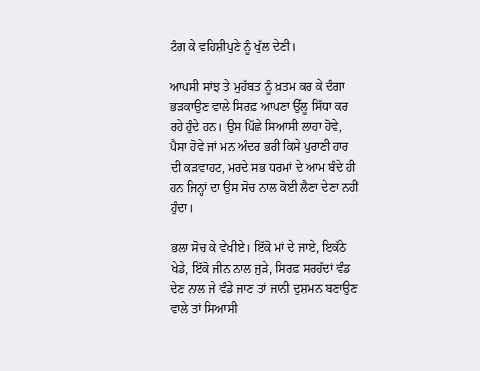ਟੰਗ ਕੇ ਵਹਿਸ਼ੀਪੁਣੇ ਨੂੰ ਖੁੱਲ ਦੇਣੀ।

ਆਪਸੀ ਸਾਂਝ ਤੇ ਮੁਹੱਬਤ ਨੂੰ ਖ਼ਤਮ ਕਰ ਕੇ ਦੰਗਾ ਭੜਕਾਉਣ ਵਾਲੇ ਸਿਰਫ਼ ਆਪਣਾ ਉੱਲੂ ਸਿੱਧਾ ਕਰ ਰਹੇ ਹੁੰਦੇ ਹਨ। ਉਸ ਪਿੱਛੇ ਸਿਆਸੀ ਲਾਹਾ ਹੋਵੇ, ਪੈਸਾ ਹੋਵੇ ਜਾਂ ਮਨ ਅੰਦਰ ਭਰੀ ਕਿਸੇ ਪੁਰਾਣੀ ਹਾਰ ਦੀ ਕੜਵਾਹਟ, ਮਰਦੇ ਸਭ ਧਰਮਾਂ ਦੇ ਆਮ ਬੰਦੇ ਹੀ ਹਨ ਜਿਨ੍ਹਾਂ ਦਾ ਉਸ ਸੋਚ ਨਾਲ ਕੋਈ ਲੈਣਾ ਦੇਣਾ ਨਹੀਂ ਹੁੰਦਾ।

ਭਲਾ ਸੋਚ ਕੇ ਵੇਖੀਏ। ਇੱਕੋ ਮਾਂ ਦੇ ਜਾਏ, ਇਕੱਠੇ ਖੇਡੇ, ਇੱਕੋ ਜੀਨ ਨਾਲ ਜੁੜੇ, ਸਿਰਫ਼ ਸਰਹੱਦਾਂ ਵੰਡ ਦੇਣ ਨਾਲ ਜੇ ਵੰਡੇ ਜਾਣ ਤਾਂ ਜਾਨੀ ਦੁਸ਼ਮਨ ਬਣਾਉਣ ਵਾਲੇ ਤਾਂ ਸਿਆਸੀ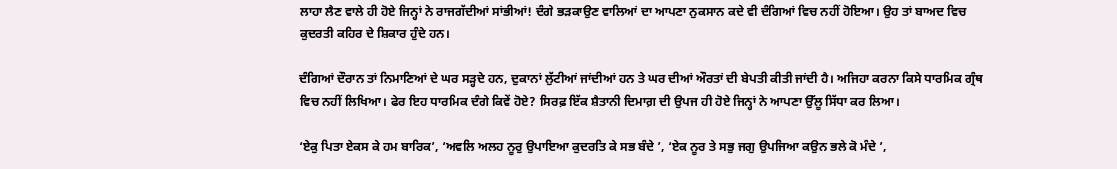ਲਾਹਾ ਲੈਣ ਵਾਲੇ ਹੀ ਹੋਏ ਜਿਨ੍ਹਾਂ ਨੇ ਰਾਜਗੱਦੀਆਂ ਸਾਂਭੀਆਂ! ਦੰਗੇ ਭੜਕਾਉਣ ਵਾਲਿਆਂ ਦਾ ਆਪਣਾ ਨੁਕਸਾਨ ਕਦੇ ਵੀ ਦੰਗਿਆਂ ਵਿਚ ਨਹੀਂ ਹੋਇਆ। ਉਹ ਤਾਂ ਬਾਅਦ ਵਿਚ ਕੁਦਰਤੀ ਕਹਿਰ ਦੇ ਸ਼ਿਕਾਰ ਹੁੰਦੇ ਹਨ।

ਦੰਗਿਆਂ ਦੌਰਾਨ ਤਾਂ ਨਿਮਾਣਿਆਂ ਦੇ ਘਰ ਸੜ੍ਹਦੇ ਹਨ, ਦੁਕਾਨਾਂ ਲੁੱਟੀਆਂ ਜਾਂਦੀਆਂ ਹਨ ਤੇ ਘਰ ਦੀਆਂ ਔਰਤਾਂ ਦੀ ਬੇਪਤੀ ਕੀਤੀ ਜਾਂਦੀ ਹੈ। ਅਜਿਹਾ ਕਰਨਾ ਕਿਸੇ ਧਾਰਮਿਕ ਗ੍ਰੰਥ ਵਿਚ ਨਹੀਂ ਲਿਖਿਆ। ਫੇਰ ਇਹ ਧਾਰਮਿਕ ਦੰਗੇ ਕਿਵੇਂ ਹੋਏ? ਸਿਰਫ਼ ਇੱਕ ਸ਼ੈਤਾਨੀ ਦਿਮਾਗ਼ ਦੀ ਉਪਜ ਹੀ ਹੋਏ ਜਿਨ੍ਹਾਂ ਨੇ ਆਪਣਾ ਉੱਲੂ ਸਿੱਧਾ ਕਰ ਲਿਆ।

‘ਏਕੁ ਪਿਤਾ ਏਕਸ ਕੇ ਹਮ ਬਾਰਿਕ’, ‘ਅਵਲਿ ਅਲਹ ਨੂਰੁ ਉਪਾਇਆ ਕੁਦਰਤਿ ਕੇ ਸਭ ਬੰਦੇ ’, ‘ਏਕ ਨੂਰ ਤੇ ਸਭੁ ਜਗੁ ਉਪਜਿਆ ਕਉਨ ਭਲੇ ਕੋ ਮੰਦੇ ’,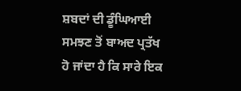ਸ਼ਬਦਾਂ ਦੀ ਡੂੰਘਿਆਈ ਸਮਝਣ ਤੋਂ ਬਾਅਦ ਪ੍ਰਤੱਖ ਹੋ ਜਾਂਦਾ ਹੈ ਕਿ ਸਾਰੇ ਇਕ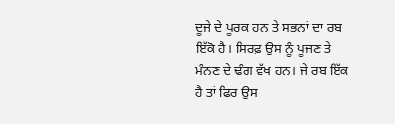ਦੂਜੇ ਦੇ ਪੂਰਕ ਹਨ ਤੇ ਸਭਨਾਂ ਦਾ ਰਬ ਇੱਕੋ ਹੈ। ਸਿਰਫ਼ ਉਸ ਨੂੰ ਪੂਜਣ ਤੇ ਮੰਨਣ ਦੇ ਢੰਗ ਵੱਖ ਹਨ। ਜੇ ਰਬ ਇੱਕ ਹੈ ਤਾਂ ਫਿਰ ਉਸ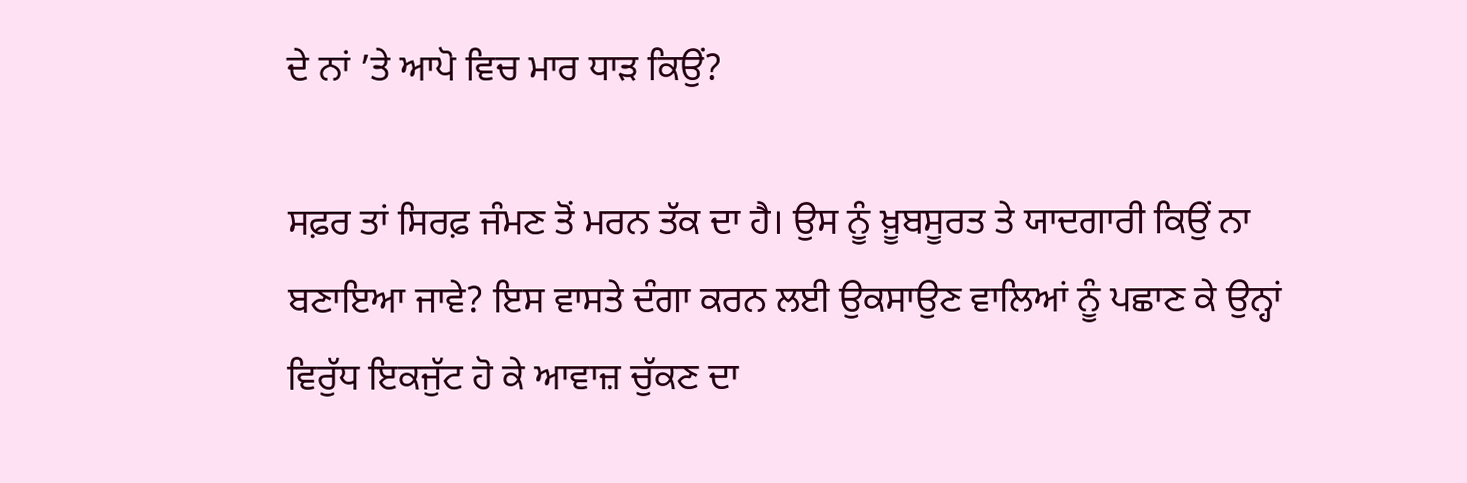ਦੇ ਨਾਂ ’ਤੇ ਆਪੋ ਵਿਚ ਮਾਰ ਧਾੜ ਕਿਉਂ?

ਸਫ਼ਰ ਤਾਂ ਸਿਰਫ਼ ਜੰਮਣ ਤੋਂ ਮਰਨ ਤੱਕ ਦਾ ਹੈ। ਉਸ ਨੂੰ ਖ਼ੂਬਸੂਰਤ ਤੇ ਯਾਦਗਾਰੀ ਕਿਉਂ ਨਾ ਬਣਾਇਆ ਜਾਵੇ? ਇਸ ਵਾਸਤੇ ਦੰਗਾ ਕਰਨ ਲਈ ਉਕਸਾਉਣ ਵਾਲਿਆਂ ਨੂੰ ਪਛਾਣ ਕੇ ਉਨ੍ਹਾਂ ਵਿਰੁੱਧ ਇਕਜੁੱਟ ਹੋ ਕੇ ਆਵਾਜ਼ ਚੁੱਕਣ ਦਾ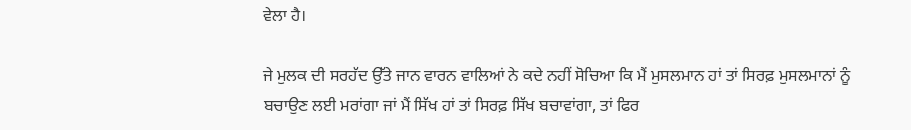ਵੇਲਾ ਹੈ।

ਜੇ ਮੁਲਕ ਦੀ ਸਰਹੱਦ ਉੱਤੇ ਜਾਨ ਵਾਰਨ ਵਾਲਿਆਂ ਨੇ ਕਦੇ ਨਹੀਂ ਸੋਚਿਆ ਕਿ ਮੈਂ ਮੁਸਲਮਾਨ ਹਾਂ ਤਾਂ ਸਿਰਫ਼ ਮੁਸਲਮਾਨਾਂ ਨੂੰ ਬਚਾਉਣ ਲਈ ਮਰਾਂਗਾ ਜਾਂ ਮੈਂ ਸਿੱਖ ਹਾਂ ਤਾਂ ਸਿਰਫ਼ ਸਿੱਖ ਬਚਾਵਾਂਗਾ, ਤਾਂ ਫਿਰ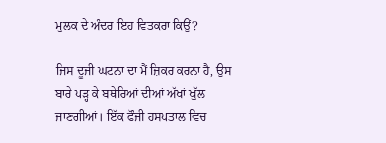ਮੁਲਕ ਦੇ ਅੰਦਰ ਇਹ ਵਿਤਕਰਾ ਕਿਉਂ?

ਜਿਸ ਦੂਜੀ ਘਟਨਾ ਦਾ ਮੈਂ ਜ਼ਿਕਰ ਕਰਨਾ ਹੈ, ਉਸ ਬਾਰੇ ਪੜ੍ਹ ਕੇ ਬਥੇਰਿਆਂ ਦੀਆਂ ਅੱਖਾਂ ਖੁੱਲ ਜਾਣਗੀਆਂ। ਇੱਕ ਫੌਜੀ ਹਸਪਤਾਲ ਵਿਚ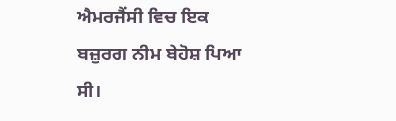ਐਮਰਜੈਂਸੀ ਵਿਚ ਇਕ ਬਜ਼ੁਰਗ ਨੀਮ ਬੇਹੋਸ਼ ਪਿਆ ਸੀ।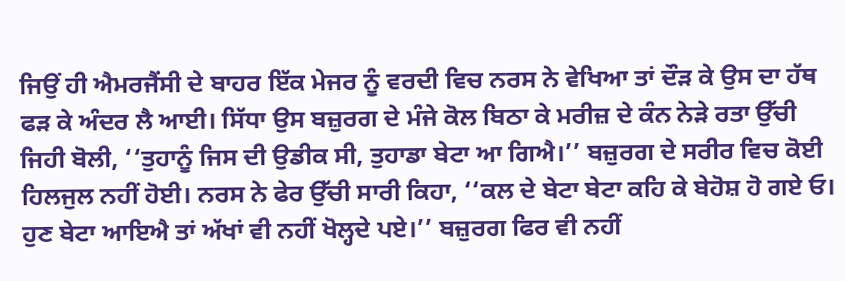ਜਿਉਂ ਹੀ ਐਮਰਜੈਂਸੀ ਦੇ ਬਾਹਰ ਇੱਕ ਮੇਜਰ ਨੂੰ ਵਰਦੀ ਵਿਚ ਨਰਸ ਨੇ ਵੇਖਿਆ ਤਾਂ ਦੌੜ ਕੇ ਉਸ ਦਾ ਹੱਥ ਫੜ ਕੇ ਅੰਦਰ ਲੈ ਆਈ। ਸਿੱਧਾ ਉਸ ਬਜ਼ੁਰਗ ਦੇ ਮੰਜੇ ਕੋਲ ਬਿਠਾ ਕੇ ਮਰੀਜ਼ ਦੇ ਕੰਨ ਨੇੜੇ ਰਤਾ ਉੱਚੀ ਜਿਹੀ ਬੋਲੀ, ‘‘ਤੁਹਾਨੂੰ ਜਿਸ ਦੀ ਉਡੀਕ ਸੀ, ਤੁਹਾਡਾ ਬੇਟਾ ਆ ਗਿਐ।’’ ਬਜ਼ੁਰਗ ਦੇ ਸਰੀਰ ਵਿਚ ਕੋਈ ਹਿਲਜੁਲ ਨਹੀਂ ਹੋਈ। ਨਰਸ ਨੇ ਫੇਰ ਉੱਚੀ ਸਾਰੀ ਕਿਹਾ, ‘‘ਕਲ ਦੇ ਬੇਟਾ ਬੇਟਾ ਕਹਿ ਕੇ ਬੇਹੋਸ਼ ਹੋ ਗਏ ਓ। ਹੁਣ ਬੇਟਾ ਆਇਐ ਤਾਂ ਅੱਖਾਂ ਵੀ ਨਹੀਂ ਖੋਲ੍ਹਦੇ ਪਏ।’’ ਬਜ਼ੁਰਗ ਫਿਰ ਵੀ ਨਹੀਂ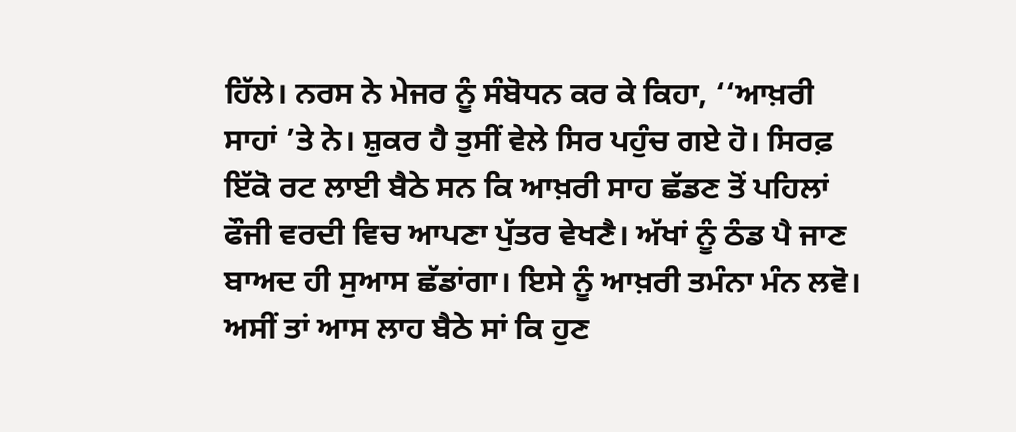ਹਿੱਲੇ। ਨਰਸ ਨੇ ਮੇਜਰ ਨੂੰ ਸੰਬੋਧਨ ਕਰ ਕੇ ਕਿਹਾ, ‘‘ਆਖ਼ਰੀ ਸਾਹਾਂ ’ਤੇ ਨੇ। ਸ਼ੁਕਰ ਹੈ ਤੁਸੀਂ ਵੇਲੇ ਸਿਰ ਪਹੁੰਚ ਗਏ ਹੋ। ਸਿਰਫ਼ ਇੱਕੋ ਰਟ ਲਾਈ ਬੈਠੇ ਸਨ ਕਿ ਆਖ਼ਰੀ ਸਾਹ ਛੱਡਣ ਤੋਂ ਪਹਿਲਾਂ ਫੌਜੀ ਵਰਦੀ ਵਿਚ ਆਪਣਾ ਪੁੱਤਰ ਵੇਖਣੈ। ਅੱਖਾਂ ਨੂੰ ਠੰਡ ਪੈ ਜਾਣ ਬਾਅਦ ਹੀ ਸੁਆਸ ਛੱਡਾਂਗਾ। ਇਸੇ ਨੂੰ ਆਖ਼ਰੀ ਤਮੰਨਾ ਮੰਨ ਲਵੋ। ਅਸੀਂ ਤਾਂ ਆਸ ਲਾਹ ਬੈਠੇ ਸਾਂ ਕਿ ਹੁਣ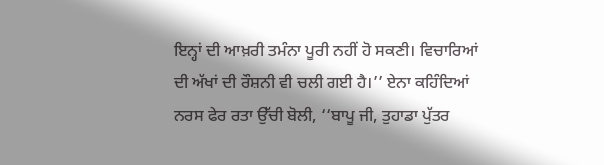ਇਨ੍ਹਾਂ ਦੀ ਆਖ਼ਰੀ ਤਮੰਨਾ ਪੂਰੀ ਨਹੀਂ ਹੋ ਸਕਣੀ। ਵਿਚਾਰਿਆਂ ਦੀ ਅੱਖਾਂ ਦੀ ਰੌਸ਼ਨੀ ਵੀ ਚਲੀ ਗਈ ਹੈ।’’ ਏਨਾ ਕਹਿੰਦਿਆਂ ਨਰਸ ਫੇਰ ਰਤਾ ਉੱਚੀ ਬੋਲੀ, ‘‘ਬਾਪੂ ਜੀ, ਤੁਹਾਡਾ ਪੁੱਤਰ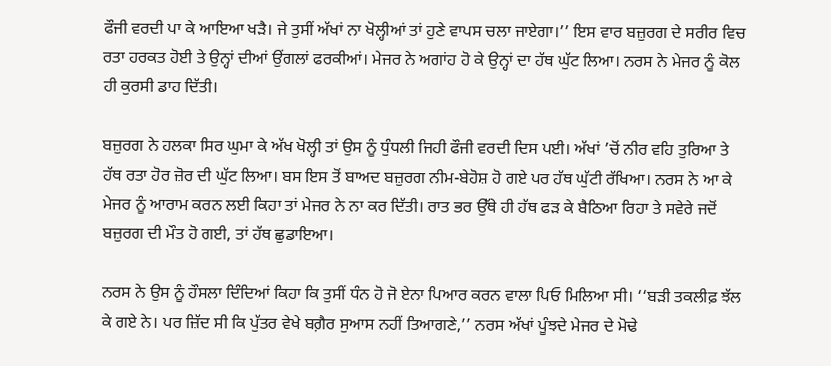ਫੌਜੀ ਵਰਦੀ ਪਾ ਕੇ ਆਇਆ ਖੜੈ। ਜੇ ਤੁਸੀਂ ਅੱਖਾਂ ਨਾ ਖੋਲ੍ਹੀਆਂ ਤਾਂ ਹੁਣੇ ਵਾਪਸ ਚਲਾ ਜਾਏਗਾ।’’ ਇਸ ਵਾਰ ਬਜ਼ੁਰਗ ਦੇ ਸਰੀਰ ਵਿਚ ਰਤਾ ਹਰਕਤ ਹੋਈ ਤੇ ਉਨ੍ਹਾਂ ਦੀਆਂ ਉਂਗਲਾਂ ਫਰਕੀਆਂ। ਮੇਜਰ ਨੇ ਅਗਾਂਹ ਹੋ ਕੇ ਉਨ੍ਹਾਂ ਦਾ ਹੱਥ ਘੁੱਟ ਲਿਆ। ਨਰਸ ਨੇ ਮੇਜਰ ਨੂੰ ਕੋਲ ਹੀ ਕੁਰਸੀ ਡਾਹ ਦਿੱਤੀ।

ਬਜ਼ੁਰਗ ਨੇ ਹਲਕਾ ਸਿਰ ਘੁਮਾ ਕੇ ਅੱਖ ਖੋਲ੍ਹੀ ਤਾਂ ਉਸ ਨੂੰ ਧੁੰਧਲੀ ਜਿਹੀ ਫੌਜੀ ਵਰਦੀ ਦਿਸ ਪਈ। ਅੱਖਾਂ ’ਚੋਂ ਨੀਰ ਵਹਿ ਤੁਰਿਆ ਤੇ ਹੱਥ ਰਤਾ ਹੋਰ ਜ਼ੋਰ ਦੀ ਘੁੱਟ ਲਿਆ। ਬਸ ਇਸ ਤੋਂ ਬਾਅਦ ਬਜ਼ੁਰਗ ਨੀਮ-ਬੇਹੋਸ਼ ਹੋ ਗਏ ਪਰ ਹੱਥ ਘੁੱਟੀ ਰੱਖਿਆ। ਨਰਸ ਨੇ ਆ ਕੇ ਮੇਜਰ ਨੂੰ ਆਰਾਮ ਕਰਨ ਲਈ ਕਿਹਾ ਤਾਂ ਮੇਜਰ ਨੇ ਨਾ ਕਰ ਦਿੱਤੀ। ਰਾਤ ਭਰ ਉੱਥੇ ਹੀ ਹੱਥ ਫੜ ਕੇ ਬੈਠਿਆ ਰਿਹਾ ਤੇ ਸਵੇਰੇ ਜਦੋਂ ਬਜ਼ੁਰਗ ਦੀ ਮੌਤ ਹੋ ਗਈ, ਤਾਂ ਹੱਥ ਛੁਡਾਇਆ।

ਨਰਸ ਨੇ ਉਸ ਨੂੰ ਹੌਸਲਾ ਦਿੰਦਿਆਂ ਕਿਹਾ ਕਿ ਤੁਸੀਂ ਧੰਨ ਹੋ ਜੋ ਏਨਾ ਪਿਆਰ ਕਰਨ ਵਾਲਾ ਪਿਓ ਮਿਲਿਆ ਸੀ। ‘‘ਬੜੀ ਤਕਲੀਫ਼ ਝੱਲ ਕੇ ਗਏ ਨੇ। ਪਰ ਜ਼ਿੱਦ ਸੀ ਕਿ ਪੁੱਤਰ ਵੇਖੇ ਬਗ਼ੈਰ ਸੁਆਸ ਨਹੀਂ ਤਿਆਗਣੇ,’’ ਨਰਸ ਅੱਖਾਂ ਪੂੰਝਦੇ ਮੇਜਰ ਦੇ ਮੋਢੇ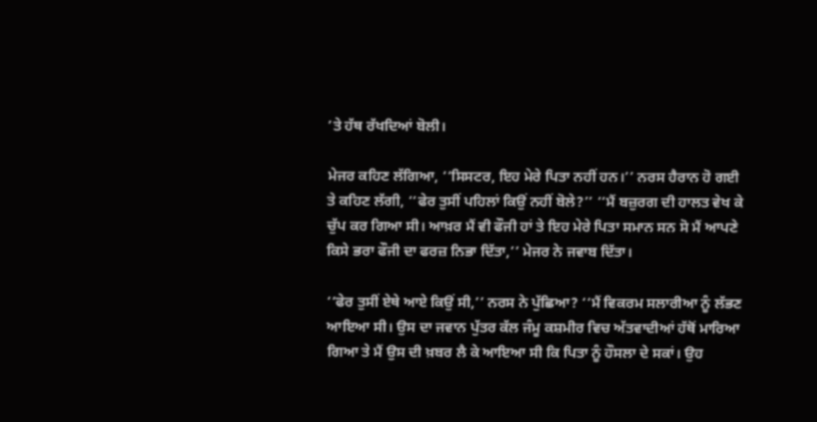’ਤੇ ਹੱਥ ਰੱਖਦਿਆਂ ਬੋਲੀ।

ਮੇਜਰ ਕਹਿਣ ਲੱਗਿਆ, ‘‘ਸਿਸਟਰ, ਇਹ ਮੇਰੇ ਪਿਤਾ ਨਹੀਂ ਹਨ।’’ ਨਰਸ ਹੈਰਾਨ ਹੋ ਗਈ ਤੇ ਕਹਿਣ ਲੱਗੀ, ‘‘ਫੇਰ ਤੁਸੀਂ ਪਹਿਲਾਂ ਕਿਉਂ ਨਹੀਂ ਬੋਲੇ?’’ ‘‘ਮੈਂ ਬਜ਼ੁਰਗ ਦੀ ਹਾਲਤ ਵੇਖ ਕੇ ਚੁੱਪ ਕਰ ਗਿਆ ਸੀ। ਆਖ਼ਰ ਮੈਂ ਵੀ ਫੌਜੀ ਹਾਂ ਤੇ ਇਹ ਮੇਰੇ ਪਿਤਾ ਸਮਾਨ ਸਨ ਸੋ ਮੈਂ ਆਪਣੇ ਕਿਸੇ ਭਰਾ ਫੌਜੀ ਦਾ ਫਰਜ਼ ਨਿਭਾ ਦਿੱਤਾ,’’ ਮੇਜਰ ਨੇ ਜਵਾਬ ਦਿੱਤਾ।

‘‘ਫੇਰ ਤੁਸੀਂ ਏਥੇ ਆਏ ਕਿਉਂ ਸੀ,’’ ਨਰਸ ਨੇ ਪੁੱਛਿਆ? ‘‘ਮੈਂ ਵਿਕਰਮ ਸਲਾਰੀਆ ਨੂੰ ਲੱਭਣ ਆਇਆ ਸੀ। ਉਸ ਦਾ ਜਵਾਨ ਪੁੱਤਰ ਕੱਲ ਜੰਮੂ ਕਸ਼ਮੀਰ ਵਿਚ ਅੱਤਵਾਦੀਆਂ ਹੱਥੋਂ ਮਾਰਿਆ ਗਿਆ ਤੇ ਮੈਂ ਉਸ ਦੀ ਖ਼ਬਰ ਲੈ ਕੇ ਆਇਆ ਸੀ ਕਿ ਪਿਤਾ ਨੂੰ ਹੌਸਲਾ ਦੇ ਸਕਾਂ। ਉਹ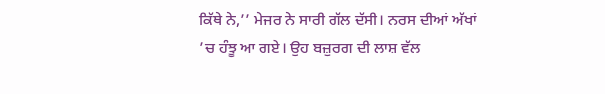ਕਿੱਥੇ ਨੇ,’’ ਮੇਜਰ ਨੇ ਸਾਰੀ ਗੱਲ ਦੱਸੀ। ਨਰਸ ਦੀਆਂ ਅੱਖਾਂ ’ਚ ਹੰਝੂ ਆ ਗਏ। ਉਹ ਬਜ਼ੁਰਗ ਦੀ ਲਾਸ਼ ਵੱਲ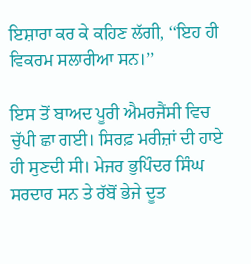ਇਸ਼ਾਰਾ ਕਰ ਕੇ ਕਹਿਣ ਲੱਗੀ, ‘‘ਇਹ ਹੀ ਵਿਕਰਮ ਸਲਾਰੀਆ ਸਨ।’’

ਇਸ ਤੋਂ ਬਾਅਦ ਪੂਰੀ ਐਮਰਜੈਂਸੀ ਵਿਚ ਚੁੱਪੀ ਛਾ ਗਈ। ਸਿਰਫ਼ ਮਰੀਜ਼ਾਂ ਦੀ ਹਾਏ ਹੀ ਸੁਣਦੀ ਸੀ। ਮੇਜਰ ਭੁਪਿੰਦਰ ਸਿੰਘ ਸਰਦਾਰ ਸਨ ਤੇ ਰੱਬੋਂ ਭੇਜੇ ਦੂਤ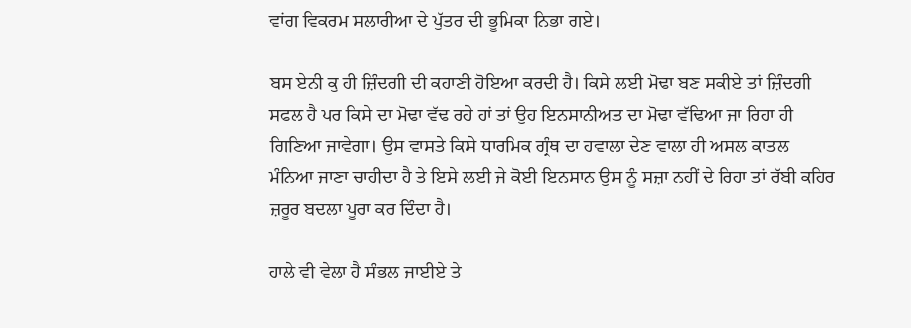ਵਾਂਗ ਵਿਕਰਮ ਸਲਾਰੀਆ ਦੇ ਪੁੱਤਰ ਦੀ ਭੂਮਿਕਾ ਨਿਭਾ ਗਏ।

ਬਸ ਏਨੀ ਕੁ ਹੀ ਜ਼ਿੰਦਗੀ ਦੀ ਕਹਾਣੀ ਹੋਇਆ ਕਰਦੀ ਹੈ। ਕਿਸੇ ਲਈ ਮੋਢਾ ਬਣ ਸਕੀਏ ਤਾਂ ਜ਼ਿੰਦਗੀ ਸਫਲ ਹੈ ਪਰ ਕਿਸੇ ਦਾ ਮੋਢਾ ਵੱਢ ਰਹੇ ਹਾਂ ਤਾਂ ਉਹ ਇਨਸਾਨੀਅਤ ਦਾ ਮੋਢਾ ਵੱਢਿਆ ਜਾ ਰਿਹਾ ਹੀ ਗਿਣਿਆ ਜਾਵੇਗਾ। ਉਸ ਵਾਸਤੇ ਕਿਸੇ ਧਾਰਮਿਕ ਗ੍ਰੰਥ ਦਾ ਹਵਾਲਾ ਦੇਣ ਵਾਲਾ ਹੀ ਅਸਲ ਕਾਤਲ ਮੰਨਿਆ ਜਾਣਾ ਚਾਹੀਦਾ ਹੈ ਤੇ ਇਸੇ ਲਈ ਜੇ ਕੋਈ ਇਨਸਾਨ ਉਸ ਨੂੰ ਸਜ਼ਾ ਨਹੀਂ ਦੇ ਰਿਹਾ ਤਾਂ ਰੱਬੀ ਕਹਿਰ ਜ਼ਰੂਰ ਬਦਲਾ ਪੂਰਾ ਕਰ ਦਿੰਦਾ ਹੈ।

ਹਾਲੇ ਵੀ ਵੇਲਾ ਹੈ ਸੰਭਲ ਜਾਈਏ ਤੇ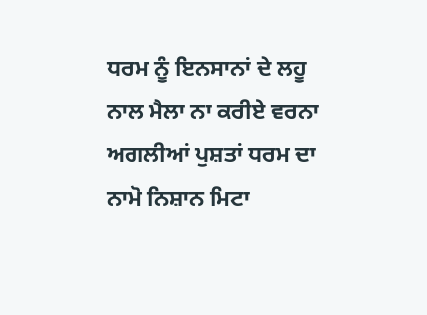ਧਰਮ ਨੂੰ ਇਨਸਾਨਾਂ ਦੇ ਲਹੂ ਨਾਲ ਮੈਲਾ ਨਾ ਕਰੀਏ ਵਰਨਾ ਅਗਲੀਆਂ ਪੁਸ਼ਤਾਂ ਧਰਮ ਦਾ ਨਾਮੋ ਨਿਸ਼ਾਨ ਮਿਟਾ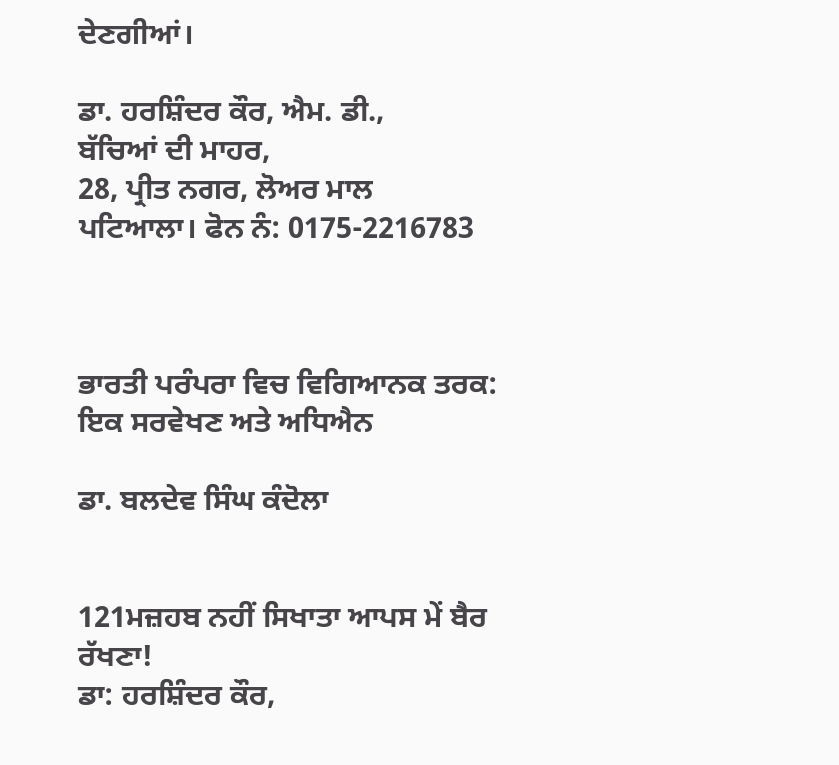ਦੇਣਗੀਆਂ।

ਡਾ. ਹਰਸ਼ਿੰਦਰ ਕੌਰ, ਐਮ. ਡੀ.,
ਬੱਚਿਆਂ ਦੀ ਮਾਹਰ,
28, ਪ੍ਰੀਤ ਨਗਰ, ਲੋਅਰ ਮਾਲ
ਪਟਿਆਲਾ। ਫੋਨ ਨੰ: 0175-2216783



ਭਾਰਤੀ ਪਰੰਪਰਾ ਵਿਚ ਵਿਗਿਆਨਕ ਤਰਕ:
ਇਕ ਸਰਵੇਖਣ ਅਤੇ ਅਧਿਐਨ

ਡਾ. ਬਲਦੇਵ ਸਿੰਘ ਕੰਦੋਲਾ


121ਮਜ਼ਹਬ ਨਹੀਂ ਸਿਖਾਤਾ ਆਪਸ ਮੇਂ ਬੈਰ ਰੱਖਣਾ!
ਡਾ: ਹਰਸ਼ਿੰਦਰ ਕੌਰ,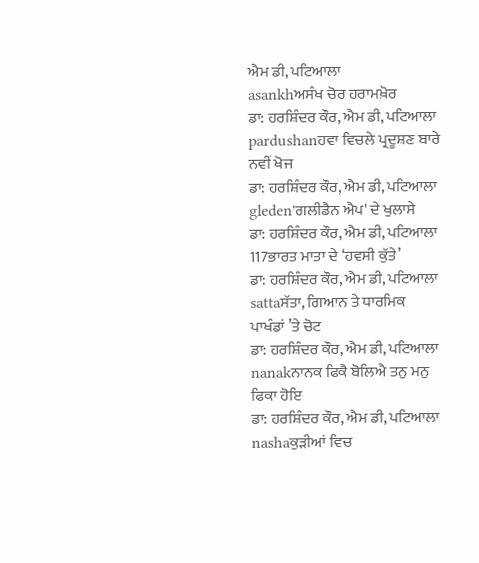ਐਮ ਡੀ, ਪਟਿਆਲਾ
asankhਅਸੰਖ ਚੋਰ ਹਰਾਮਖ਼ੋਰ
ਡਾ: ਹਰਸ਼ਿੰਦਰ ਕੌਰ, ਐਮ ਡੀ, ਪਟਿਆਲਾ
pardushanਹਵਾ ਵਿਚਲੇ ਪ੍ਰਦੂਸ਼ਣ ਬਾਰੇ ਨਵੀਂ ਖੋਜ
ਡਾ: ਹਰਸ਼ਿੰਦਰ ਕੌਰ, ਐਮ ਡੀ, ਪਟਿਆਲਾ
gleden'ਗਲੀਡੈਨ ਐਪ' ਦੇ ਖੁਲਾਸੇ
ਡਾ: ਹਰਸ਼ਿੰਦਰ ਕੌਰ, ਐਮ ਡੀ, ਪਟਿਆਲਾ
117ਭਾਰਤ ਮਾਤਾ ਦੇ ‘ਹਵਸੀ ਕੁੱਤੇ’
ਡਾ: ਹਰਸ਼ਿੰਦਰ ਕੌਰ, ਐਮ ਡੀ, ਪਟਿਆਲਾ
sattaਸੱਤਾ, ਗਿਆਨ ਤੇ ਧਾਰਮਿਕ ਪਾਖੰਡਾਂ ’ਤੇ ਚੋਟ
ਡਾ: ਹਰਸ਼ਿੰਦਰ ਕੌਰ, ਐਮ ਡੀ, ਪਟਿਆਲਾ
nanakਨਾਨਕ ਫਿਕੈ ਬੋਲਿਐ ਤਨੁ ਮਨੁ ਫਿਕਾ ਹੋਇ
ਡਾ: ਹਰਸ਼ਿੰਦਰ ਕੌਰ, ਐਮ ਡੀ, ਪਟਿਆਲਾ
nashaਕੁੜੀਆਂ ਵਿਚ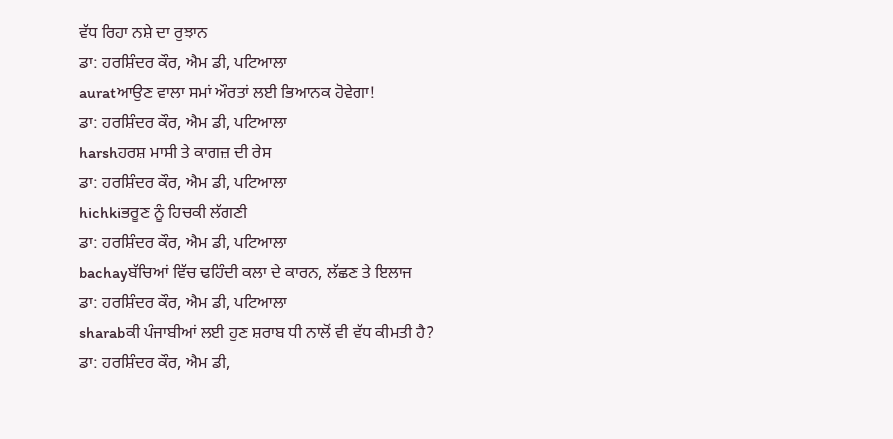ਵੱਧ ਰਿਹਾ ਨਸ਼ੇ ਦਾ ਰੁਝਾਨ
ਡਾ: ਹਰਸ਼ਿੰਦਰ ਕੌਰ, ਐਮ ਡੀ, ਪਟਿਆਲਾ
auratਆਉਣ ਵਾਲਾ ਸਮਾਂ ਔਰਤਾਂ ਲਈ ਭਿਆਨਕ ਹੋਵੇਗਾ!
ਡਾ: ਹਰਸ਼ਿੰਦਰ ਕੌਰ, ਐਮ ਡੀ, ਪਟਿਆਲਾ
harshਹਰਸ਼ ਮਾਸੀ ਤੇ ਕਾਗਜ਼ ਦੀ ਰੇਸ
ਡਾ: ਹਰਸ਼ਿੰਦਰ ਕੌਰ, ਐਮ ਡੀ, ਪਟਿਆਲਾ
hichkiਭਰੂਣ ਨੂੰ ਹਿਚਕੀ ਲੱਗਣੀ
ਡਾ: ਹਰਸ਼ਿੰਦਰ ਕੌਰ, ਐਮ ਡੀ, ਪਟਿਆਲਾ
bachayਬੱਚਿਆਂ ਵਿੱਚ ਢਹਿੰਦੀ ਕਲਾ ਦੇ ਕਾਰਨ, ਲੱਛਣ ਤੇ ਇਲਾਜ
ਡਾ: ਹਰਸ਼ਿੰਦਰ ਕੌਰ, ਐਮ ਡੀ, ਪਟਿਆਲਾ
sharabਕੀ ਪੰਜਾਬੀਆਂ ਲਈ ਹੁਣ ਸ਼ਰਾਬ ਧੀ ਨਾਲੋਂ ਵੀ ਵੱਧ ਕੀਮਤੀ ਹੈ?
ਡਾ: ਹਰਸ਼ਿੰਦਰ ਕੌਰ, ਐਮ ਡੀ,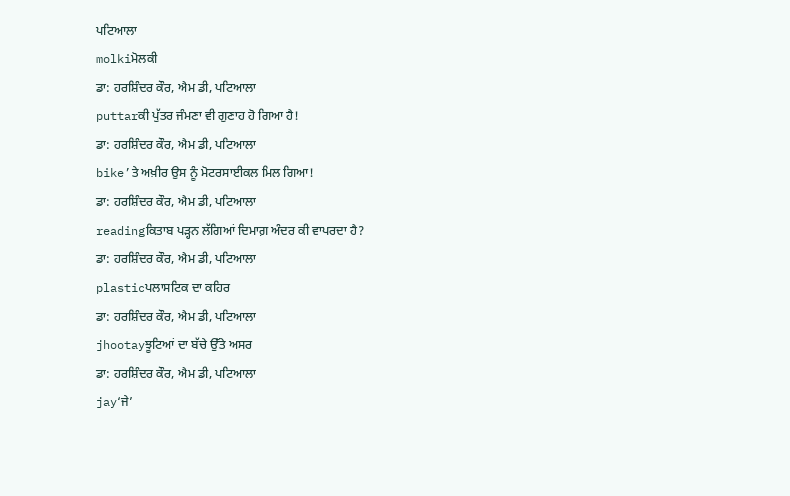ਪਟਿਆਲਾ
molkiਮੋਲਕੀ
ਡਾ: ਹਰਸ਼ਿੰਦਰ ਕੌਰ, ਐਮ ਡੀ, ਪਟਿਆਲਾ
puttarਕੀ ਪੁੱਤਰ ਜੰਮਣਾ ਵੀ ਗੁਣਾਹ ਹੋ ਗਿਆ ਹੈ!
ਡਾ: ਹਰਸ਼ਿੰਦਰ ਕੌਰ, ਐਮ ਡੀ, ਪਟਿਆਲਾ
bike’ਤੇ ਅਖ਼ੀਰ ਉਸ ਨੂੰ ਮੋਟਰਸਾਈਕਲ ਮਿਲ ਗਿਆ!
ਡਾ: ਹਰਸ਼ਿੰਦਰ ਕੌਰ, ਐਮ ਡੀ, ਪਟਿਆਲਾ
readingਕਿਤਾਬ ਪੜ੍ਹਨ ਲੱਗਿਆਂ ਦਿਮਾਗ਼ ਅੰਦਰ ਕੀ ਵਾਪਰਦਾ ਹੈ?
ਡਾ: ਹਰਸ਼ਿੰਦਰ ਕੌਰ, ਐਮ ਡੀ, ਪਟਿਆਲਾ
plasticਪਲਾਸਟਿਕ ਦਾ ਕਹਿਰ
ਡਾ: ਹਰਸ਼ਿੰਦਰ ਕੌਰ, ਐਮ ਡੀ, ਪਟਿਆਲਾ
jhootayਝੂਟਿਆਂ ਦਾ ਬੱਚੇ ਉੱਤੇ ਅਸਰ
ਡਾ: ਹਰਸ਼ਿੰਦਰ ਕੌਰ, ਐਮ ਡੀ, ਪਟਿਆਲਾ
jay‘ਜੇ’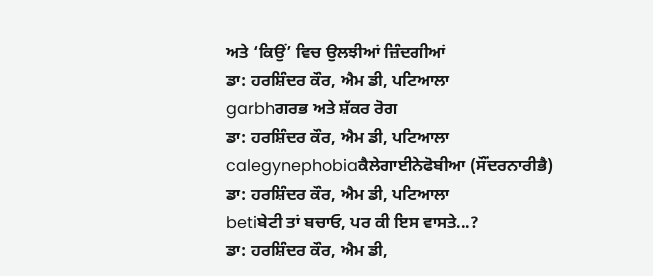ਅਤੇ ‘ਕਿਉਂ’ ਵਿਚ ਉਲਝੀਆਂ ਜ਼ਿੰਦਗੀਆਂ
ਡਾ: ਹਰਸ਼ਿੰਦਰ ਕੌਰ, ਐਮ ਡੀ, ਪਟਿਆਲਾ
garbhਗਰਭ ਅਤੇ ਸ਼ੱਕਰ ਰੋਗ
ਡਾ: ਹਰਸ਼ਿੰਦਰ ਕੌਰ, ਐਮ ਡੀ, ਪਟਿਆਲਾ
calegynephobiaਕੈਲੇਗਾਈਨੇਫੋਬੀਆ (ਸੌਂਦਰਨਾਰੀਭੈ)
ਡਾ: ਹਰਸ਼ਿੰਦਰ ਕੌਰ, ਐਮ ਡੀ, ਪਟਿਆਲਾ
betiਬੇਟੀ ਤਾਂ ਬਚਾਓ, ਪਰ ਕੀ ਇਸ ਵਾਸਤੇ...?
ਡਾ: ਹਰਸ਼ਿੰਦਰ ਕੌਰ, ਐਮ ਡੀ,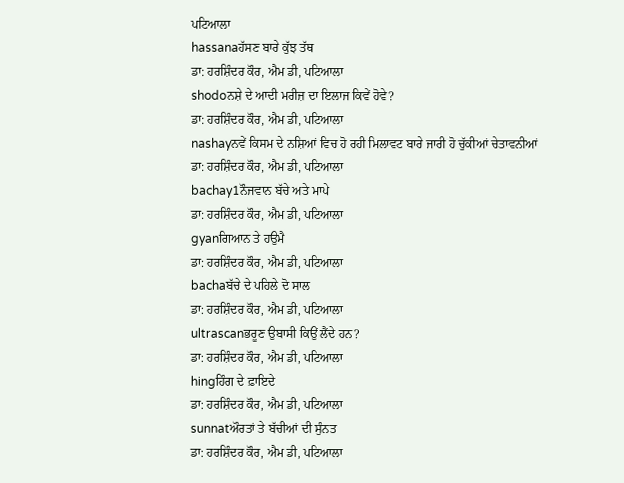ਪਟਿਆਲਾ
hassanaਹੱਸਣ ਬਾਰੇ ਕੁੱਝ ਤੱਥ
ਡਾ: ਹਰਸ਼ਿੰਦਰ ਕੌਰ, ਐਮ ਡੀ, ਪਟਿਆਲਾ
shodoਨਸ਼ੇ ਦੇ ਆਦੀ ਮਰੀਜ਼ ਦਾ ਇਲਾਜ ਕਿਵੇਂ ਹੋਵੇ?
ਡਾ: ਹਰਸ਼ਿੰਦਰ ਕੌਰ, ਐਮ ਡੀ, ਪਟਿਆਲਾ
nashayਨਵੇਂ ਕਿਸਮ ਦੇ ਨਸ਼ਿਆਂ ਵਿਚ ਹੋ ਰਹੀ ਮਿਲਾਵਟ ਬਾਰੇ ਜਾਰੀ ਹੋ ਚੁੱਕੀਆਂ ਚੇਤਾਵਨੀਆਂ
ਡਾ: ਹਰਸ਼ਿੰਦਰ ਕੌਰ, ਐਮ ਡੀ, ਪਟਿਆਲਾ
bachay1ਨੌਜਵਾਨ ਬੱਚੇ ਅਤੇ ਮਾਪੇ
ਡਾ: ਹਰਸ਼ਿੰਦਰ ਕੌਰ, ਐਮ ਡੀ, ਪਟਿਆਲਾ
gyanਗਿਆਨ ਤੇ ਹਉਮੈ
ਡਾ: ਹਰਸ਼ਿੰਦਰ ਕੌਰ, ਐਮ ਡੀ, ਪਟਿਆਲਾ
bachaਬੱਚੇ ਦੇ ਪਹਿਲੇ ਦੋ ਸਾਲ
ਡਾ: ਹਰਸ਼ਿੰਦਰ ਕੌਰ, ਐਮ ਡੀ, ਪਟਿਆਲਾ
ultrascanਭਰੂਣ ਉਬਾਸੀ ਕਿਉਂ ਲੈਂਦੇ ਹਨ?
ਡਾ: ਹਰਸ਼ਿੰਦਰ ਕੌਰ, ਐਮ ਡੀ, ਪਟਿਆਲਾ
hingਹਿੰਗ ਦੇ ਫ਼ਾਇਦੇ
ਡਾ: ਹਰਸ਼ਿੰਦਰ ਕੌਰ, ਐਮ ਡੀ, ਪਟਿਆਲਾ
sunnatਔਰਤਾਂ ਤੇ ਬੱਚੀਆਂ ਦੀ ਸੁੰਨਤ
ਡਾ: ਹਰਸ਼ਿੰਦਰ ਕੌਰ, ਐਮ ਡੀ, ਪਟਿਆਲਾ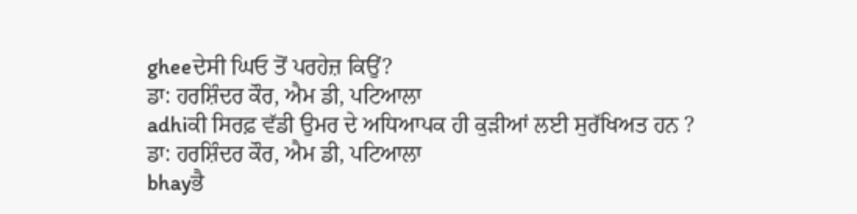gheeਦੇਸੀ ਘਿਓ ਤੋਂ ਪਰਹੇਜ਼ ਕਿਉਂ?
ਡਾ: ਹਰਸ਼ਿੰਦਰ ਕੌਰ, ਐਮ ਡੀ, ਪਟਿਆਲਾ
adhiਕੀ ਸਿਰਫ਼ ਵੱਡੀ ਉਮਰ ਦੇ ਅਧਿਆਪਕ ਹੀ ਕੁੜੀਆਂ ਲਈ ਸੁਰੱਖਿਅਤ ਹਨ ?
ਡਾ: ਹਰਸ਼ਿੰਦਰ ਕੌਰ, ਐਮ ਡੀ, ਪਟਿਆਲਾ
bhayਭੈ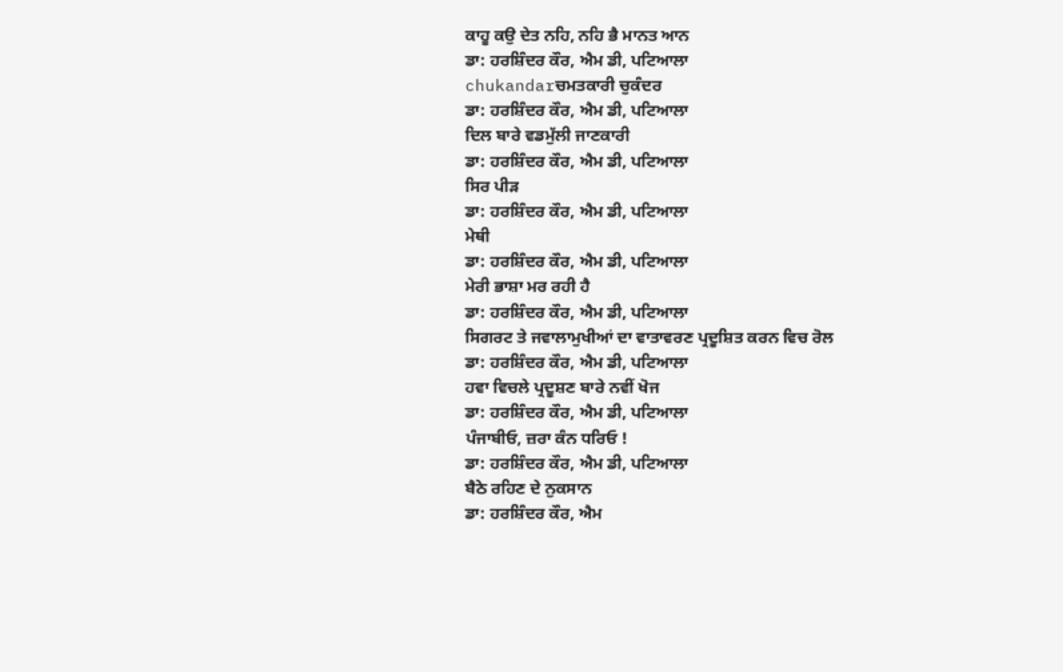ਕਾਹੂ ਕਉ ਦੇਤ ਨਹਿ, ਨਹਿ ਭੈ ਮਾਨਤ ਆਨ
ਡਾ: ਹਰਸ਼ਿੰਦਰ ਕੌਰ, ਐਮ ਡੀ, ਪਟਿਆਲਾ
chukandarਚਮਤਕਾਰੀ ਚੁਕੰਦਰ
ਡਾ: ਹਰਸ਼ਿੰਦਰ ਕੌਰ, ਐਮ ਡੀ, ਪਟਿਆਲਾ
ਦਿਲ ਬਾਰੇ ਵਡਮੁੱਲੀ ਜਾਣਕਾਰੀ
ਡਾ: ਹਰਸ਼ਿੰਦਰ ਕੌਰ, ਐਮ ਡੀ, ਪਟਿਆਲਾ
ਸਿਰ ਪੀੜ
ਡਾ: ਹਰਸ਼ਿੰਦਰ ਕੌਰ, ਐਮ ਡੀ, ਪਟਿਆਲਾ
ਮੇਥੀ
ਡਾ: ਹਰਸ਼ਿੰਦਰ ਕੌਰ, ਐਮ ਡੀ, ਪਟਿਆਲਾ
ਮੇਰੀ ਭਾਸ਼ਾ ਮਰ ਰਹੀ ਹੈ
ਡਾ: ਹਰਸ਼ਿੰਦਰ ਕੌਰ, ਐਮ ਡੀ, ਪਟਿਆਲਾ
ਸਿਗਰਟ ਤੇ ਜਵਾਲਾਮੁਖੀਆਂ ਦਾ ਵਾਤਾਵਰਣ ਪ੍ਰਦੂਸ਼ਿਤ ਕਰਨ ਵਿਚ ਰੋਲ
ਡਾ: ਹਰਸ਼ਿੰਦਰ ਕੌਰ, ਐਮ ਡੀ, ਪਟਿਆਲਾ
ਹਵਾ ਵਿਚਲੇ ਪ੍ਰਦੂਸ਼ਣ ਬਾਰੇ ਨਵੀਂ ਖੋਜ
ਡਾ: ਹਰਸ਼ਿੰਦਰ ਕੌਰ, ਐਮ ਡੀ, ਪਟਿਆਲਾ
ਪੰਜਾਬੀਓ, ਜ਼ਰਾ ਕੰਨ ਧਰਿਓ !
ਡਾ: ਹਰਸ਼ਿੰਦਰ ਕੌਰ, ਐਮ ਡੀ, ਪਟਿਆਲਾ
ਬੈਠੇ ਰਹਿਣ ਦੇ ਨੁਕਸਾਨ
ਡਾ: ਹਰਸ਼ਿੰਦਰ ਕੌਰ, ਐਮ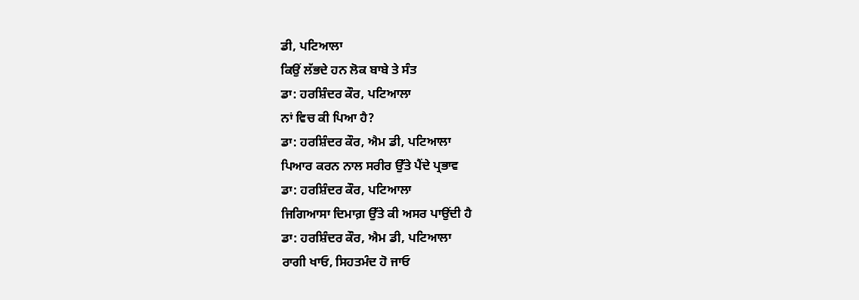ਡੀ, ਪਟਿਆਲਾ
ਕਿਉਂ ਲੱਭਦੇ ਹਨ ਲੋਕ ਬਾਬੇ ਤੇ ਸੰਤ
ਡਾ: ਹਰਸ਼ਿੰਦਰ ਕੌਰ, ਪਟਿਆਲਾ
ਨਾਂ ਵਿਚ ਕੀ ਪਿਆ ਹੈ?
ਡਾ: ਹਰਸ਼ਿੰਦਰ ਕੌਰ, ਐਮ ਡੀ, ਪਟਿਆਲਾ
ਪਿਆਰ ਕਰਨ ਨਾਲ ਸਰੀਰ ਉੱਤੇ ਪੈਂਦੇ ਪ੍ਰਭਾਵ
ਡਾ: ਹਰਸ਼ਿੰਦਰ ਕੌਰ, ਪਟਿਆਲਾ
ਜਿਗਿਆਸਾ ਦਿਮਾਗ਼ ਉੱਤੇ ਕੀ ਅਸਰ ਪਾਉਂਦੀ ਹੈ
ਡਾ: ਹਰਸ਼ਿੰਦਰ ਕੌਰ, ਐਮ ਡੀ, ਪਟਿਆਲਾ
ਰਾਗੀ ਖਾਓ, ਸਿਹਤਮੰਦ ਹੋ ਜਾਓ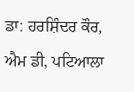ਡਾ: ਹਰਸ਼ਿੰਦਰ ਕੌਰ, ਐਮ ਡੀ, ਪਟਿਆਲਾ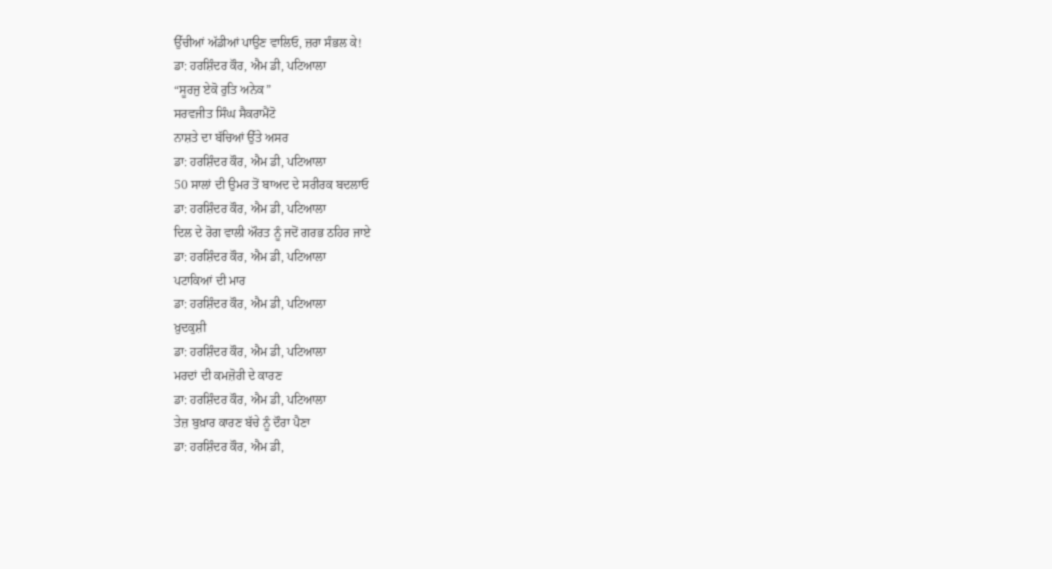ਉੱਚੀਆਂ ਅੱਡੀਆਂ ਪਾਉਣ ਵਾਲਿਓ, ਜ਼ਰਾ ਸੰਭਲ ਕੇ!
ਡਾ: ਹਰਸ਼ਿੰਦਰ ਕੌਰ, ਐਮ ਡੀ, ਪਟਿਆਲਾ
“ਸੂਰਜੁ ਏਕੋ ਰੁਤਿ ਅਨੇਕ”
ਸਰਵਜੀਤ ਸਿੰਘ ਸੈਕਰਾਮੈਂਟੋ
ਨਾਸ਼ਤੇ ਦਾ ਬੱਚਿਆਂ ਉੱਤੇ ਅਸਰ
ਡਾ: ਹਰਸ਼ਿੰਦਰ ਕੌਰ, ਐਮ ਡੀ, ਪਟਿਆਲਾ
50 ਸਾਲਾਂ ਦੀ ਉਮਰ ਤੋਂ ਬਾਅਦ ਦੇ ਸਰੀਰਕ ਬਦਲਾਓ
ਡਾ: ਹਰਸ਼ਿੰਦਰ ਕੌਰ, ਐਮ ਡੀ, ਪਟਿਆਲਾ
ਦਿਲ ਦੇ ਰੋਗ ਵਾਲੀ ਔਰਤ ਨੂੰ ਜਦੋਂ ਗਰਭ ਠਹਿਰ ਜਾਏ
ਡਾ: ਹਰਸ਼ਿੰਦਰ ਕੌਰ, ਐਮ ਡੀ, ਪਟਿਆਲਾ
ਪਟਾਕਿਆਂ ਦੀ ਮਾਰ
ਡਾ: ਹਰਸ਼ਿੰਦਰ ਕੌਰ, ਐਮ ਡੀ, ਪਟਿਆਲਾ
ਖ਼ੁਦਕੁਸ਼ੀ
ਡਾ: ਹਰਸ਼ਿੰਦਰ ਕੌਰ, ਐਮ ਡੀ, ਪਟਿਆਲਾ
ਮਰਦਾਂ ਦੀ ਕਮਜ਼ੋਰੀ ਦੇ ਕਾਰਣ
ਡਾ: ਹਰਸ਼ਿੰਦਰ ਕੌਰ, ਐਮ ਡੀ, ਪਟਿਆਲਾ
ਤੇਜ਼ ਬੁਖ਼ਾਰ ਕਾਰਣ ਬੱਚੇ ਨੂੰ ਦੌਰਾ ਪੈਣਾ
ਡਾ: ਹਰਸ਼ਿੰਦਰ ਕੌਰ, ਐਮ ਡੀ,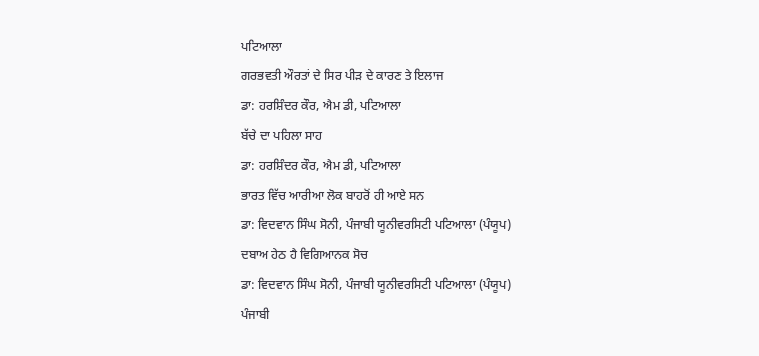ਪਟਿਆਲਾ
ਗਰਭਵਤੀ ਔਰਤਾਂ ਦੇ ਸਿਰ ਪੀੜ ਦੇ ਕਾਰਣ ਤੇ ਇਲਾਜ
ਡਾ: ਹਰਸ਼ਿੰਦਰ ਕੌਰ, ਐਮ ਡੀ, ਪਟਿਆਲਾ
ਬੱਚੇ ਦਾ ਪਹਿਲਾ ਸਾਹ
ਡਾ: ਹਰਸ਼ਿੰਦਰ ਕੌਰ, ਐਮ ਡੀ, ਪਟਿਆਲਾ
ਭਾਰਤ ਵਿੱਚ ਆਰੀਆ ਲੋਕ ਬਾਹਰੋਂ ਹੀ ਆਏ ਸਨ
ਡਾ: ਵਿਦਵਾਨ ਸਿੰਘ ਸੋਨੀ, ਪੰਜਾਬੀ ਯੂਨੀਵਰਸਿਟੀ ਪਟਿਆਲਾ (ਪੰਯੂਪ)
ਦਬਾਅ ਹੇਠ ਹੈ ਵਿਗਿਆਨਕ ਸੋਚ
ਡਾ: ਵਿਦਵਾਨ ਸਿੰਘ ਸੋਨੀ, ਪੰਜਾਬੀ ਯੂਨੀਵਰਸਿਟੀ ਪਟਿਆਲਾ (ਪੰਯੂਪ)
ਪੰਜਾਬੀ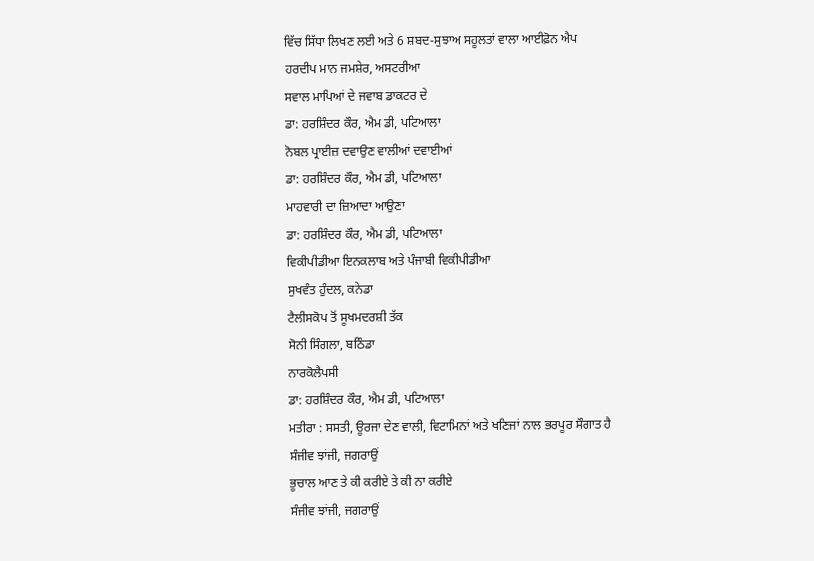ਵਿੱਚ ਸਿੱਧਾ ਲਿਖਣ ਲਈ ਅਤੇ 6 ਸ਼ਬਦ-ਸੁਝਾਅ ਸਹੂਲਤਾਂ ਵਾਲਾ ਆਈਫ਼ੋਨ ਐਪ
ਹਰਦੀਪ ਮਾਨ ਜਮਸ਼ੇਰ, ਅਸਟਰੀਆ
ਸਵਾਲ ਮਾਪਿਆਂ ਦੇ ਜਵਾਬ ਡਾਕਟਰ ਦੇ
ਡਾ: ਹਰਸ਼ਿੰਦਰ ਕੌਰ, ਐਮ ਡੀ, ਪਟਿਆਲਾ
ਨੋਬਲ ਪ੍ਰਾਈਜ਼ ਦਵਾਉਣ ਵਾਲੀਆਂ ਦਵਾਈਆਂ
ਡਾ: ਹਰਸ਼ਿੰਦਰ ਕੌਰ, ਐਮ ਡੀ, ਪਟਿਆਲਾ
ਮਾਹਵਾਰੀ ਦਾ ਜ਼ਿਆਦਾ ਆਉਣਾ
ਡਾ: ਹਰਸ਼ਿੰਦਰ ਕੌਰ, ਐਮ ਡੀ, ਪਟਿਆਲਾ
ਵਿਕੀਪੀਡੀਆ ਇਨਕਲਾਬ ਅਤੇ ਪੰਜਾਬੀ ਵਿਕੀਪੀਡੀਆ
ਸੁਖਵੰਤ ਹੁੰਦਲ, ਕਨੇਡਾ
ਟੈਲੀਸਕੋਪ ਤੋਂ ਸੂਖਮਦਰਸ਼ੀ ਤੱਕ
ਸੋਨੀ ਸਿੰਗਲਾ, ਬਠਿੰਡਾ
ਨਾਰਕੋਲੈਪਸੀ
ਡਾ: ਹਰਸ਼ਿੰਦਰ ਕੌਰ, ਐਮ ਡੀ, ਪਟਿਆਲਾ
ਮਤੀਰਾ : ਸਸਤੀ, ਊਰਜਾ ਦੇਣ ਵਾਲੀ, ਵਿਟਾਮਿਨਾਂ ਅਤੇ ਖਣਿਜਾਂ ਨਾਲ ਭਰਪੂਰ ਸੌਗਾਤ ਹੈ
ਸੰਜੀਵ ਝਾਂਜੀ, ਜਗਰਾਉਂ
ਭੂਚਾਲ ਆਣ ਤੇ ਕੀ ਕਰੀਏ ਤੇ ਕੀ ਨਾ ਕਰੀਏ
ਸੰਜੀਵ ਝਾਂਜੀ, ਜਗਰਾਉਂ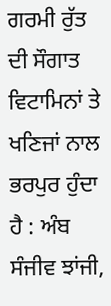ਗਰਮੀ ਰੁੱਤ ਦੀ ਸੌਗਾਤ
ਵਿਟਾਮਿਨਾਂ ਤੇ ਖਣਿਜਾਂ ਨਾਲ ਭਰਪੁਰ ਹੁੰਦਾ ਹੈ : ਅੰਬ
ਸੰਜੀਵ ਝਾਂਜੀ,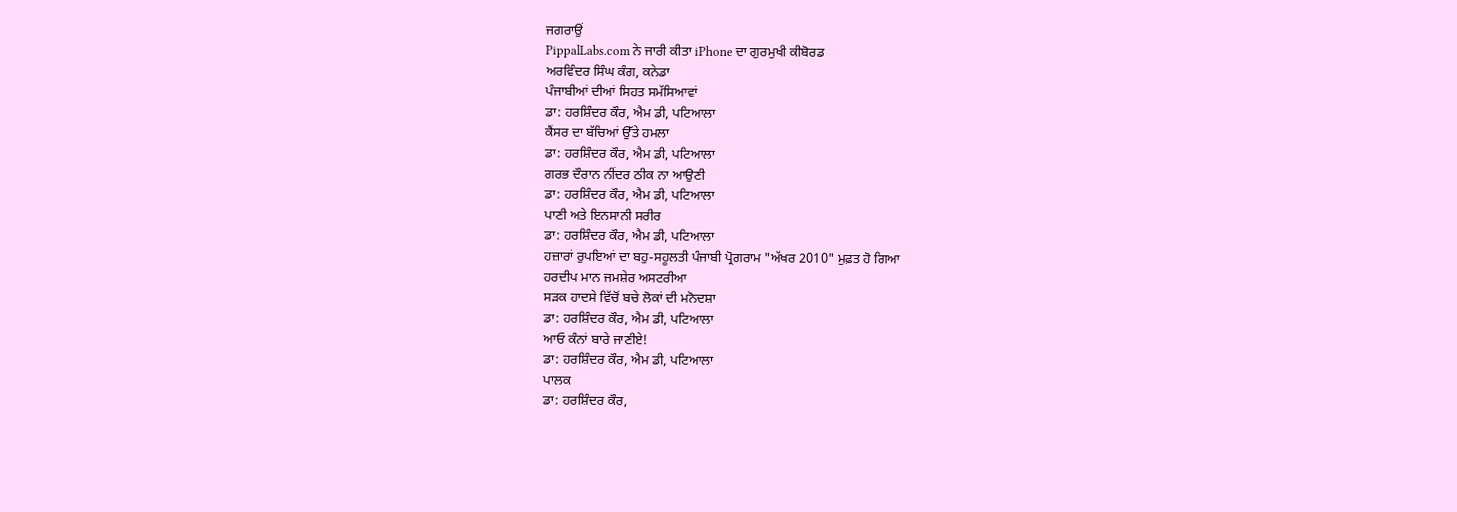ਜਗਰਾਉਂ
PippalLabs.com ਨੇ ਜਾਰੀ ਕੀਤਾ iPhone ਦਾ ਗੁਰਮੁਖੀ ਕੀਬੋਰਡ
ਅਰਵਿੰਦਰ ਸਿੰਘ ਕੰਗ, ਕਨੇਡਾ
ਪੰਜਾਬੀਆਂ ਦੀਆਂ ਸਿਹਤ ਸਮੱਸਿਆਵਾਂ
ਡਾ: ਹਰਸ਼ਿੰਦਰ ਕੌਰ, ਐਮ ਡੀ, ਪਟਿਆਲਾ
ਕੈਂਸਰ ਦਾ ਬੱਚਿਆਂ ਉੱਤੇ ਹਮਲਾ
ਡਾ: ਹਰਸ਼ਿੰਦਰ ਕੌਰ, ਐਮ ਡੀ, ਪਟਿਆਲਾ
ਗਰਭ ਦੌਰਾਨ ਨੀਂਦਰ ਠੀਕ ਨਾ ਆਉਣੀ
ਡਾ: ਹਰਸ਼ਿੰਦਰ ਕੌਰ, ਐਮ ਡੀ, ਪਟਿਆਲਾ
ਪਾਣੀ ਅਤੇ ਇਨਸਾਨੀ ਸਰੀਰ
ਡਾ: ਹਰਸ਼ਿੰਦਰ ਕੌਰ, ਐਮ ਡੀ, ਪਟਿਆਲਾ
ਹਜ਼ਾਰਾਂ ਰੁਪਇਆਂ ਦਾ ਬਹੁ-ਸਹੂਲਤੀ ਪੰਜਾਬੀ ਪ੍ਰੋਗਰਾਮ "ਅੱਖਰ 2010" ਮੁਫ਼ਤ ਹੋ ਗਿਆ
ਹਰਦੀਪ ਮਾਨ ਜਮਸ਼ੇਰ ਅਸਟਰੀਆ
ਸੜਕ ਹਾਦਸੇ ਵਿੱਚੋਂ ਬਚੇ ਲੋਕਾਂ ਦੀ ਮਨੋਦਸ਼ਾ
ਡਾ: ਹਰਸ਼ਿੰਦਰ ਕੌਰ, ਐਮ ਡੀ, ਪਟਿਆਲਾ
ਆਓ ਕੰਨਾਂ ਬਾਰੇ ਜਾਣੀਏ!
ਡਾ: ਹਰਸ਼ਿੰਦਰ ਕੌਰ, ਐਮ ਡੀ, ਪਟਿਆਲਾ
ਪਾਲਕ
ਡਾ: ਹਰਸ਼ਿੰਦਰ ਕੌਰ,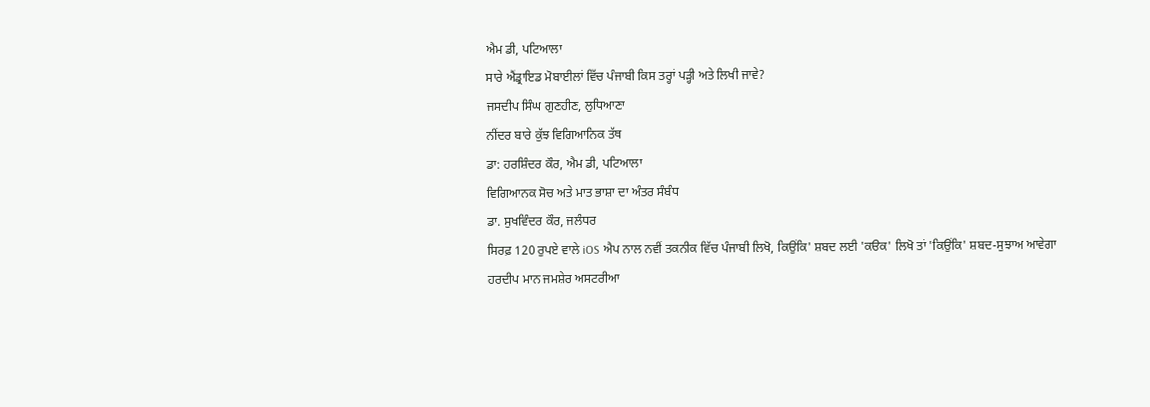ਐਮ ਡੀ, ਪਟਿਆਲਾ
ਸਾਰੇ ਐਂਡ੍ਰਾਇਡ ਮੋਬਾਈਲਾਂ ਵਿੱਚ ਪੰਜਾਬੀ ਕਿਸ ਤਰ੍ਹਾਂ ਪੜ੍ਹੀ ਅਤੇ ਲਿਖੀ ਜਾਵੇ?
ਜਸਦੀਪ ਸਿੰਘ ਗੁਣਹੀਣ, ਲੁਧਿਆਣਾ
ਨੀਂਦਰ ਬਾਰੇ ਕੁੱਝ ਵਿਗਿਆਨਿਕ ਤੱਥ
ਡਾ: ਹਰਸ਼ਿੰਦਰ ਕੌਰ, ਐਮ ਡੀ, ਪਟਿਆਲਾ
ਵਿਗਿਆਨਕ ਸੋਚ ਅਤੇ ਮਾਤ ਭਾਸ਼ਾ ਦਾ ਅੰਤਰ ਸੰਬੰਧ
ਡਾ. ਸੁਖਵਿੰਦਰ ਕੌਰ, ਜਲੰਧਰ
ਸਿਰਫ਼ 120 ਰੁਪਏ ਵਾਲੇ iOS ਐਪ ਨਾਲ ਨਵੀਂ ਤਕਨੀਕ ਵਿੱਚ ਪੰਜਾਬੀ ਲਿਖੋ, ਕਿਉਂਕਿ' ਸ਼ਬਦ ਲਈ 'ਕੳਕ' ਲਿਖੋ ਤਾਂ 'ਕਿਉਂਕਿ' ਸ਼ਬਦ-ਸੁਝਾਅ ਆਵੇਗਾ
ਹਰਦੀਪ ਮਾਨ ਜਮਸ਼ੇਰ ਅਸਟਰੀਆ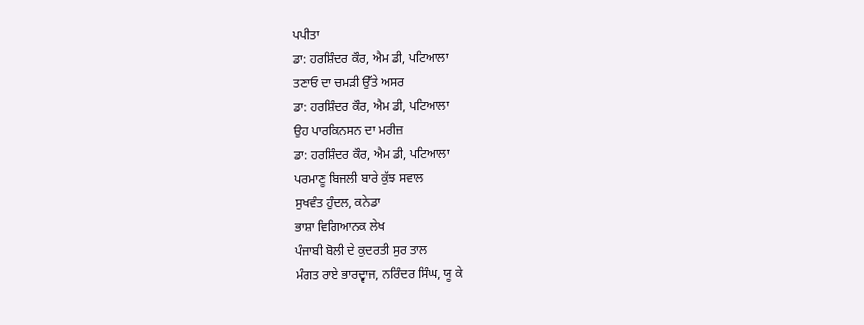ਪਪੀਤਾ
ਡਾ: ਹਰਸ਼ਿੰਦਰ ਕੌਰ, ਐਮ ਡੀ, ਪਟਿਆਲਾ
ਤਣਾਓ ਦਾ ਚਮੜੀ ਉੱਤੇ ਅਸਰ
ਡਾ: ਹਰਸ਼ਿੰਦਰ ਕੌਰ, ਐਮ ਡੀ, ਪਟਿਆਲਾ
ਉਹ ਪਾਰਕਿਨਸਨ ਦਾ ਮਰੀਜ਼
ਡਾ: ਹਰਸ਼ਿੰਦਰ ਕੌਰ, ਐਮ ਡੀ, ਪਟਿਆਲਾ
ਪਰਮਾਣੂ ਬਿਜਲੀ ਬਾਰੇ ਕੁੱਝ ਸਵਾਲ
ਸੁਖਵੰਤ ਹੁੰਦਲ, ਕਨੇਡਾ
ਭਾਸ਼ਾ ਵਿਗਿਆਨਕ ਲੇਖ
ਪੰਜਾਬੀ ਬੋਲੀ ਦੇ ਕੁਦਰਤੀ ਸੁਰ ਤਾਲ
ਮੰਗਤ ਰਾਏ ਭਾਰਦ੍ਵਾਜ, ਨਰਿੰਦਰ ਸਿੰਘ, ਯੂ ਕੇ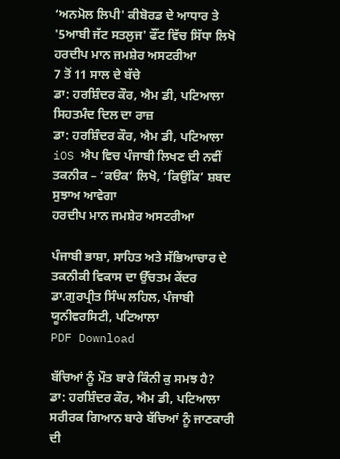‘ਅਨਮੋਲ ਲਿਪੀ' ਕੀਬੋਰਡ ਦੇ ਆਧਾਰ ਤੇ '5ਆਬੀ ਜੱਟ ਸਤਲੁਜ' ਫੌਂਟ ਵਿੱਚ ਸਿੱਧਾ ਲਿਖੋ
ਹਰਦੀਪ ਮਾਨ ਜਮਸ਼ੇਰ ਅਸਟਰੀਆ
7 ਤੋਂ 11 ਸਾਲ ਦੇ ਬੱਚੇ
ਡਾ: ਹਰਸ਼ਿੰਦਰ ਕੌਰ, ਐਮ ਡੀ, ਪਟਿਆਲਾ
ਸਿਹਤਮੰਦ ਦਿਲ ਦਾ ਰਾਜ਼
ਡਾ: ਹਰਸ਼ਿੰਦਰ ਕੌਰ, ਐਮ ਡੀ, ਪਟਿਆਲਾ
iOS ਐਪ ਵਿਚ ਪੰਜਾਬੀ ਲਿਖਣ ਦੀ ਨਵੀਂ ਤਕਨੀਕ – ‘ਕੳਕ’ ਲਿਖੋ, ‘ਕਿਉਂਕਿ’ ਸ਼ਬਦ ਸੁਝਾਅ ਆਵੇਗਾ
ਹਰਦੀਪ ਮਾਨ ਜਮਸ਼ੇਰ ਅਸਟਰੀਆ

ਪੰਜਾਬੀ ਭਾਸ਼ਾ, ਸਾਹਿਤ ਅਤੇ ਸੱਭਿਆਚਾਰ ਦੇ ਤਕਨੀਕੀ ਵਿਕਾਸ ਦਾ ਉੱਚਤਮ ਕੇਂਦਰ
ਡਾ.ਗੁਰਪ੍ਰੀਤ ਸਿੰਘ ਲਹਿਲ, ਪੰਜਾਬੀ ਯੂਨੀਵਰਸਿਟੀ, ਪਟਿਆਲਾ
PDF Download

ਬੱਚਿਆਂ ਨੂੰ ਮੌਤ ਬਾਰੇ ਕਿੰਨੀ ਕੁ ਸਮਝ ਹੈ?
ਡਾ: ਹਰਸ਼ਿੰਦਰ ਕੌਰ, ਐਮ ਡੀ, ਪਟਿਆਲਾ
ਸਰੀਰਕ ਗਿਆਨ ਬਾਰੇ ਬੱਚਿਆਂ ਨੂੰ ਜਾਣਕਾਰੀ ਦੀ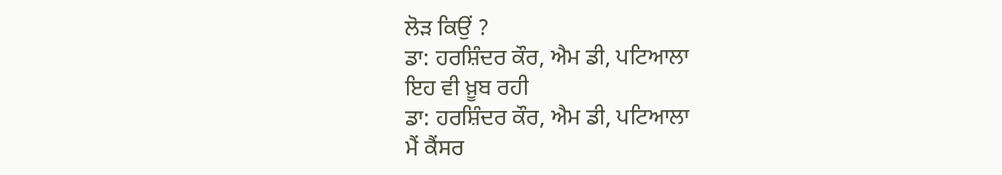ਲੋੜ ਕਿਉਂ ?
ਡਾ: ਹਰਸ਼ਿੰਦਰ ਕੌਰ, ਐਮ ਡੀ, ਪਟਿਆਲਾ
ਇਹ ਵੀ ਖ਼ੂਬ ਰਹੀ
ਡਾ: ਹਰਸ਼ਿੰਦਰ ਕੌਰ, ਐਮ ਡੀ, ਪਟਿਆਲਾ
ਮੈਂ ਕੈਂਸਰ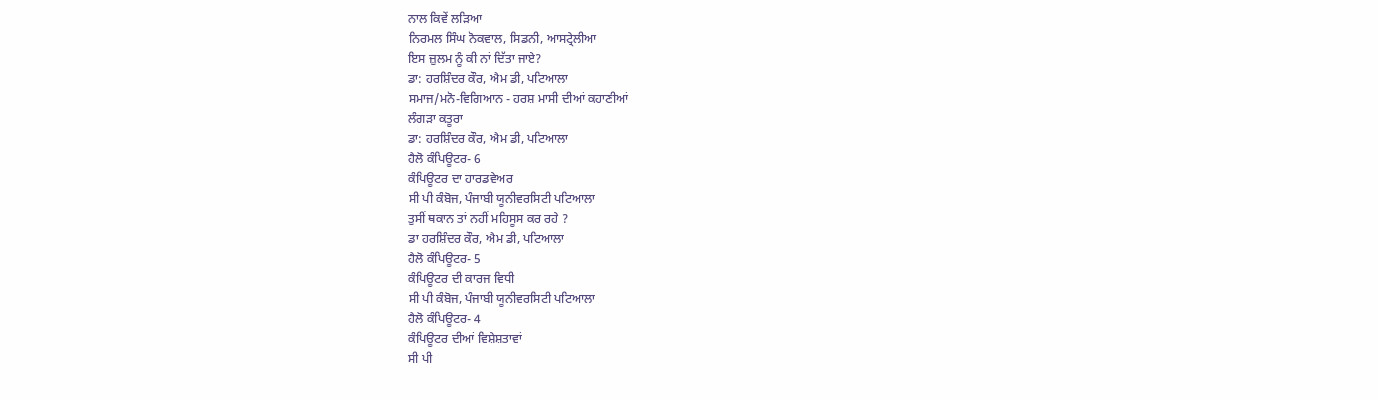ਨਾਲ ਕਿਵੇਂ ਲੜਿਆ
ਨਿਰਮਲ ਸਿੰਘ ਨੋਕਵਾਲ, ਸਿਡਨੀ, ਆਸਟ੍ਰੇਲੀਆ
ਇਸ ਜ਼ੁਲਮ ਨੂੰ ਕੀ ਨਾਂ ਦਿੱਤਾ ਜਾਏ?
ਡਾ: ਹਰਸ਼ਿੰਦਰ ਕੌਰ, ਐਮ ਡੀ, ਪਟਿਆਲਾ
ਸਮਾਜ/ਮਨੋ-ਵਿਗਿਆਨ - ਹਰਸ਼ ਮਾਸੀ ਦੀਆਂ ਕਹਾਣੀਆਂ
ਲੰਗੜਾ ਕਤੂਰਾ
ਡਾ: ਹਰਸ਼ਿੰਦਰ ਕੌਰ, ਐਮ ਡੀ, ਪਟਿਆਲਾ
ਹੈਲੋ ਕੰਪਿਊਟਰ- 6
ਕੰਪਿਊਟਰ ਦਾ ਹਾਰਡਵੇਅਰ
ਸੀ ਪੀ ਕੰਬੋਜ, ਪੰਜਾਬੀ ਯੂਨੀਵਰਸਿਟੀ ਪਟਿਆਲਾ
ਤੁਸੀਂ ਥਕਾਨ ਤਾਂ ਨਹੀਂ ਮਹਿਸੂਸ ਕਰ ਰਹੇ ?
ਡਾ ਹਰਸ਼ਿੰਦਰ ਕੌਰ, ਐਮ ਡੀ, ਪਟਿਆਲਾ
ਹੈਲੋ ਕੰਪਿਊਟਰ- 5
ਕੰਪਿਊਟਰ ਦੀ ਕਾਰਜ ਵਿਧੀ
ਸੀ ਪੀ ਕੰਬੋਜ, ਪੰਜਾਬੀ ਯੂਨੀਵਰਸਿਟੀ ਪਟਿਆਲਾ
ਹੈਲੋ ਕੰਪਿਊਟਰ- 4
ਕੰਪਿਊਟਰ ਦੀਆਂ ਵਿਸ਼ੇਸ਼ਤਾਵਾਂ
ਸੀ ਪੀ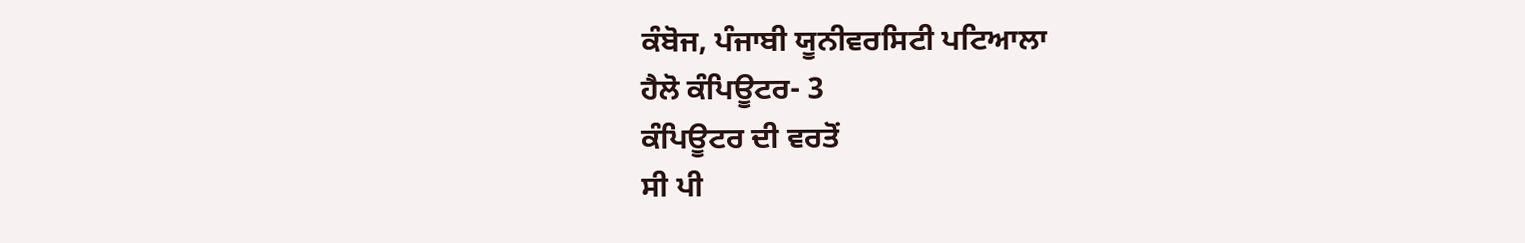ਕੰਬੋਜ, ਪੰਜਾਬੀ ਯੂਨੀਵਰਸਿਟੀ ਪਟਿਆਲਾ
ਹੈਲੋ ਕੰਪਿਊਟਰ- 3
ਕੰਪਿਊਟਰ ਦੀ ਵਰਤੋਂ
ਸੀ ਪੀ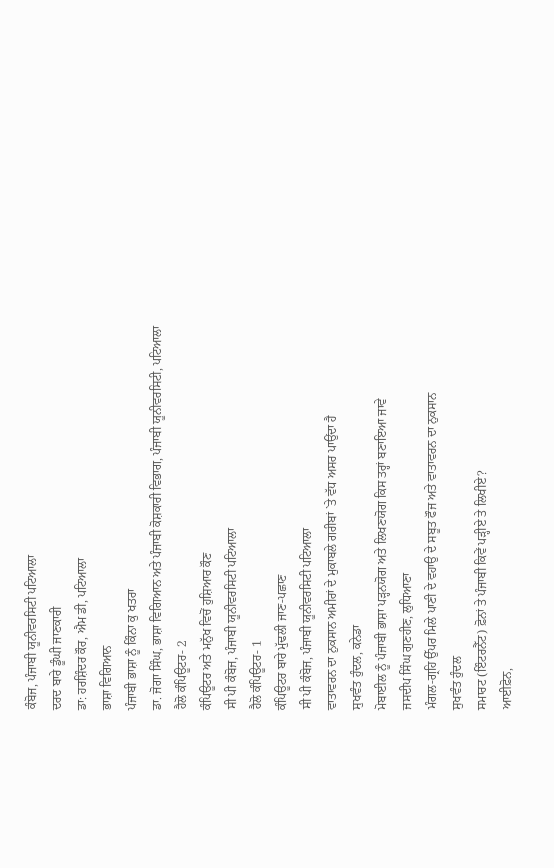ਕੰਬੋਜ, ਪੰਜਾਬੀ ਯੂਨੀਵਰਸਿਟੀ ਪਟਿਆਲਾ
ਦਰਦ ਬਾਰੇ ਡੂੰਘੀ ਜਾਣਕਾਰੀ
ਡਾ: ਹਰਸ਼ਿੰਦਰ ਕੌਰ, ਐਮ ਡੀ, ਪਟਿਆਲਾ
ਭਾਸ਼ਾ ਵਿਗਿਆਨ
ਪੰਜਾਬੀ ਭਾਸ਼ਾ ਨੂੰ ਕਿੰਨਾ ਕੁ ਖਤਰਾ
ਡਾ. ਜੋਗਾ ਸਿੰਘ, ਭਾਸ਼ਾ ਵਿਗਿਆਨ ਅਤੇ ਪੰਜਾਬੀ ਕੋਸ਼ਕਾਰੀ ਵਿਭਾਗ, ਪੰਜਾਬੀ ਯੂਨੀਵਰਸਿਟੀ, ਪਟਿਆਲਾ
ਹੈਲੋ ਕੰਪਿਊਟਰ- 2
ਕੰਪਿਊਟਰ ਅਤੇ ਮਨੁੱਖ ਵਿਚੋਂ ਹੁਸ਼ਿਆਰ ਕੌਣ
ਸੀ ਪੀ ਕੰਬੋਜ, ਪੰਜਾਬੀ ਯੂਨੀਵਰਸਿਟੀ ਪਟਿਆਲਾ
ਹੈਲੋ ਕੰਪਿਊਟਰ- 1
ਕੰਪਿਊਟਰ ਬਾਰੇ ਮੁੱਢਲੀ ਜਾਣ-ਪਛਾਣ
ਸੀ ਪੀ ਕੰਬੋਜ, ਪੰਜਾਬੀ ਯੂਨੀਵਰਸਿਟੀ ਪਟਿਆਲਾ
ਵਾਤਾਵਰਨ ਦਾ ਨੁਕਸਾਨ ਅਮੀਰਾਂ ਦੇ ਮੁਕਾਬਲੇ ਗਰੀਬਾਂ `ਤੇ ਵੱਧ ਅਸਰ ਪਾਉਂਦਾ ਹੈ
ਸੁਖਵੰਤ ਹੁੰਦਲ, ਕਨੇਡਾ
ਮੋਬਾਈਲ ਨੂੰ ਪੰਜਾਬੀ ਭਾਸ਼ਾ ਪੜ੍ਹਨਯੋਗ ਅਤੇ ਲਿਖਣਯੋਗ ਕਿਸ ਤਰ੍ਹਾਂ ਬਣਾਇਆ ਜਾਵੇ
ਜਸਦੀਪ ਸਿੰਘ ਗੁਣਹੀਣ, ਲੁਧਿਆਣਾ
ਮੰਗਲ-ਗ੍ਰਹਿ ਉੱਪਰ ਮਿਲੇ ਪਾਣੀ ਦੇ ਵਹਾਉ ਦੇ ਸਬੂਤ ਫੌਜ ਅਤੇ ਵਾਤਾਵਰਨ ਦਾ ਨੁਕਸਾਨ
ਸੁਖਵੰਤ ਹੁੰਦਲ
ਸਮਾਰਟ (ਇੰਟਰਨੈੱਟ) ਫ਼ੋਨਾਂ ਤੇ ਪੰਜਾਬੀ ਕਿਵੇਂ ਪੜ੍ਹੀਏ ਤੇ ਲਿਖੀਏ?
ਆਈਫ਼ੋਨ,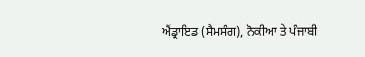ਐਂਡ੍ਰਾਇਡ (ਸੈਮਸੰਗ), ਨੋਕੀਆ ਤੇ ਪੰਜਾਬੀ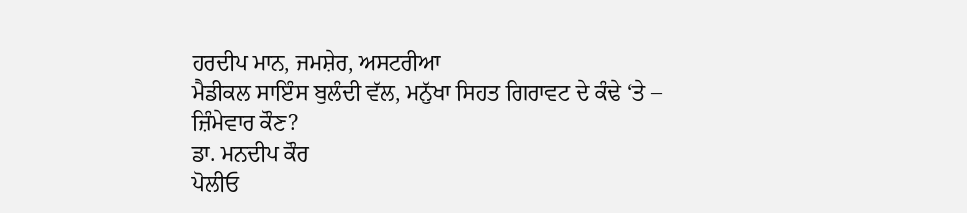ਹਰਦੀਪ ਮਾਨ, ਜਮਸ਼ੇਰ, ਅਸਟਰੀਆ
ਮੈਡੀਕਲ ਸਾਇੰਸ ਬੁਲੰਦੀ ਵੱਲ, ਮਨੁੱਖਾ ਸਿਹਤ ਗਿਰਾਵਟ ਦੇ ਕੰਢੇ ‘ਤੇ – ਜ਼ਿੰਮੇਵਾਰ ਕੌਣ?
ਡਾ. ਮਨਦੀਪ ਕੌਰ
ਪੋਲੀਓ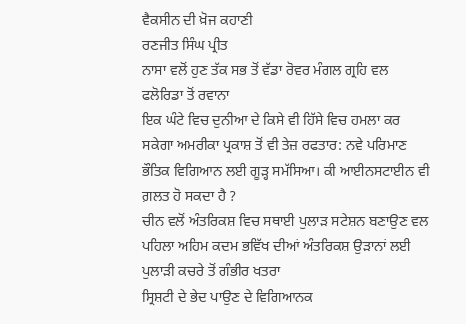ਵੈਕਸੀਨ ਦੀ ਖ਼ੋਜ ਕਹਾਣੀ
ਰਣਜੀਤ ਸਿੰਘ ਪ੍ਰੀਤ
ਨਾਸਾ ਵਲੋਂ ਹੁਣ ਤੱਕ ਸਭ ਤੋਂ ਵੱਡਾ ਰੋਵਰ ਮੰਗਲ ਗ੍ਰਹਿ ਵਲ ਫਲੋਰਿਡਾ ਤੋਂ ਰਵਾਨਾ
ਇਕ ਘੰਟੇ ਵਿਚ ਦੁਨੀਆ ਦੇ ਕਿਸੇ ਵੀ ਹਿੱਸੇ ਵਿਚ ਹਮਲਾ ਕਰ ਸਕੇਗਾ ਅਮਰੀਕਾ ਪ੍ਰਕਾਸ਼ ਤੋਂ ਵੀ ਤੇਜ਼ ਰਫਤਾਰ: ਨਵੇ ਪਰਿਮਾਣ ਭੌਤਿਕ ਵਿਗਿਆਨ ਲਈ ਗੂੜ੍ਹ ਸਮੱਸਿਆ। ਕੀ ਆਈਨਸਟਾਈਨ ਵੀ ਗ਼ਲਤ ਹੋ ਸਕਦਾ ਹੈ ?
ਚੀਨ ਵਲੋਂ ਅੰਤਰਿਕਸ਼ ਵਿਚ ਸਥਾਈ ਪੁਲਾੜ ਸਟੇਸ਼ਨ ਬਣਾਉਣ ਵਲ ਪਹਿਲਾ ਅਹਿਮ ਕਦਮ ਭਵਿੱਖ ਦੀਆਂ ਅੰਤਰਿਕਸ਼ ਉੜਾਨਾਂ ਲਈ ਪੁਲਾੜੀ ਕਚਰੇ ਤੋਂ ਗੰਭੀਰ ਖਤਰਾ
ਸ੍ਰਿਸ਼ਟੀ ਦੇ ਭੇਦ ਪਾਉਣ ਦੇ ਵਿਗਿਆਨਕ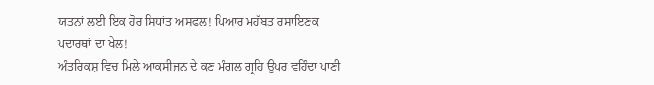ਯਤਨਾਂ ਲਈ ਇਕ ਹੋਰ ਸਿਧਾਂਤ ਅਸਫਲ! ਪਿਆਰ ਮਹੱਬਤ ਰਸਾਇਣਕ ਪਦਾਰਥਾਂ ਦਾ ਖੇਲ!
ਅੰਤਰਿਕਸ਼ ਵਿਚ ਮਿਲੇ ਆਕਸੀਜਨ ਦੇ ਕਣ ਮੰਗਲ ਗ੍ਰਹਿ ਉਪਰ ਵਹਿੰਦਾ ਪਾਣੀ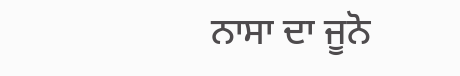ਨਾਸਾ ਦਾ ਜੂਨੋ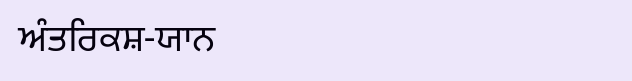ਅੰਤਰਿਕਸ਼-ਯਾਨ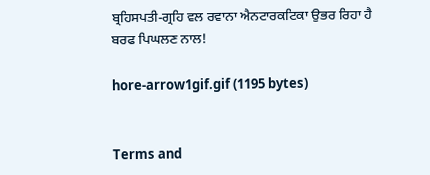ਬ੍ਰਹਿਸਪਤੀ-ਗ੍ਰਹਿ ਵਲ ਰਵਾਨਾ ਐਨਟਾਰਕਟਿਕਾ ਉਭਰ ਰਿਹਾ ਹੈ ਬਰਫ ਪਿਘਲਣ ਨਾਲ!

hore-arrow1gif.gif (1195 bytes)


Terms and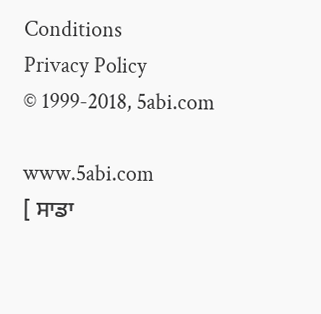Conditions
Privacy Policy
© 1999-2018, 5abi.com

www.5abi.com
[ ਸਾਡਾ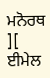ਮਨੋਰਥ ][ ਈਮੇਲ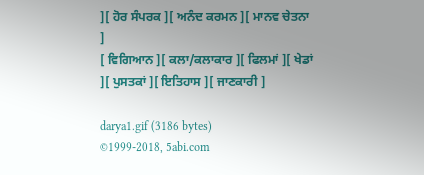][ ਹੋਰ ਸੰਪਰਕ ][ ਅਨੰਦ ਕਰਮਨ ][ ਮਾਨਵ ਚੇਤਨਾ ]
[ ਵਿਗਿਆਨ ][ ਕਲਾ/ਕਲਾਕਾਰ ][ ਫਿਲਮਾਂ ][ ਖੇਡਾਂ ][ ਪੁਸਤਕਾਂ ][ ਇਤਿਹਾਸ ][ ਜਾਣਕਾਰੀ ]

darya1.gif (3186 bytes)
©1999-2018, 5abi.com